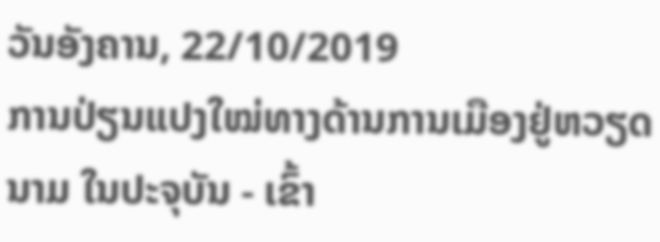ວັນອັງຄານ, 22/10/2019
ການປ່ຽນແປງໃໝ່ທາງດ້ານການເມືອງຢູ່ຫວຽດນາມ ໃນປະຈຸບັນ - ເຂົ້າ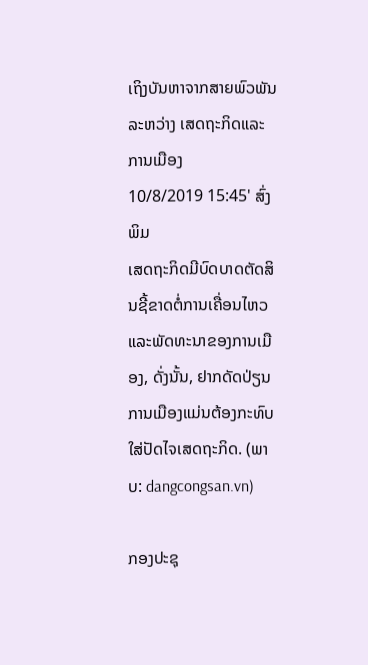ເຖິງບັນຫາຈາກສາຍພົວພັນລະຫວ່າງ ເສດຖະກິດແລະການເມືອງ
10/8/2019 15:45' ສົ່ງ ພິມ
ເສດຖະກິດມີບົດບາດຕັດສິນຊີ້ຂາດຕໍ່ການເຄື່ອນໄຫວແລະພັດທະນາຂອງການເມືອງ, ດັ່ງນັ້ນ, ຢາກດັດປ່ຽນການເມືອງແມ່ນຕ້ອງກະທົບໃສ່ປັດໄຈເສດຖະກິດ. (ພາບ: dangcongsan.vn)

ກອງປະຊຸ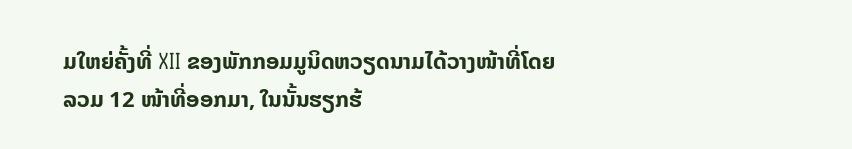ມໃຫຍ່ຄັ້ງທີ່ XII ຂອງພັກກອມມູນິດຫວຽດນາມໄດ້ວາງໜ້າທີ່ໂດຍລວມ 12 ໜ້າທີ່ອອກມາ, ໃນນັ້ນຮຽກຮ້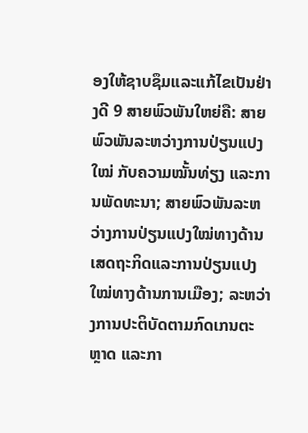ອງໃຫ້ຊາບຊຶມແລະແກ້ໄຂເປັນຢ່າງດີ 9 ສາຍພົວພັນໃຫຍ່ຄື: ສາຍພົວພັນລະຫວ່າງການປ່ຽນແປງໃໝ່ ກັບຄວາມໝັ້ນທ່ຽງ ແລະການພັດທະນາ; ສາຍພົວພັນລະຫວ່າງການປ່ຽນແປງໃໝ່ທາງດ້ານເສດຖະກິດແລະການປ່ຽນແປງໃໝ່ທາງດ້ານການເມືອງ; ລະຫວ່າງການປະຕິບັດຕາມກົດເກນຕະຫຼາດ ແລະກາ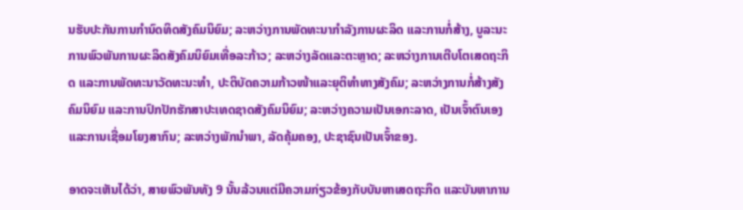ນຮັບປະກັນການກຳນົດທິດສັງຄົມນິຍົມ; ລະຫວ່າງການພັດທະນາກຳລັງການຜະລິດ ແລະການກໍ່ສ້າງ, ບູລະນະການພົວພັນການຜະລິດສັງຄົມນິຍົມເທື່ອລະກ້າວ; ລະຫວ່າງລັດແລະຕະຫຼາດ; ລະຫວ່າງການເຕີບໂຕເສດຖະກິດ ແລະການພັດທະນາວັດທະນະທຳ, ປະຕິບັດຄວາມກ້າວໜ້າແລະຍຸຕິທຳທາງສັງຄົມ; ລະຫວ່າງການກໍ່ສ້າງສັງຄົມນິຍົມ ແລະການປົກປັກຮັກສາປະເທດຊາດສັງຄົມນິຍົມ; ລະຫວ່າງຄວາມເປັນເອກະລາດ, ເປັນເຈົ້າຕົນເອງ ແລະການເຊື່ອມໂຍງສາກົນ; ລະຫວ່າງພັກນຳພາ, ລັດຄຸ້ມຄອງ, ປະຊາຊົນເປັນເຈົ້າຂອງ.

ອາດຈະເຫັນໄດ້ວ່າ, ສາຍພົວພັນທັງ 9 ນັ້ນລ້ວນແຕ່ມີຄວາມກ່ຽວຂ້ອງກັບບັນຫາເສດຖະກິດ ແລະບັນຫາການ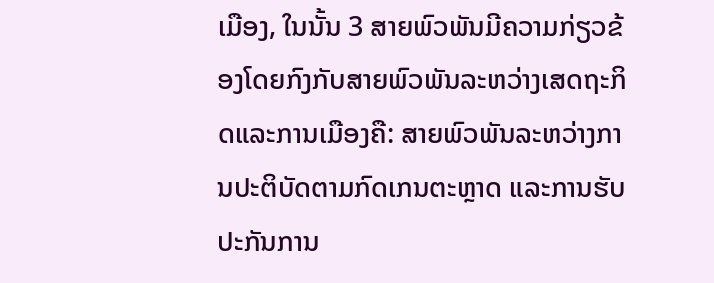ເມືອງ, ໃນນັ້ນ 3 ສາຍພົວພັນມີຄວາມກ່ຽວຂ້ອງໂດຍກົງກັບສາຍພົວພັນລະຫວ່າງເສດຖະກິດແລະການເມືອງຄື: ສາຍພົວພັນລະຫວ່າງການປະຕິບັດຕາມກົດເກນຕະຫຼາດ ແລະການຮັບປະກັນການ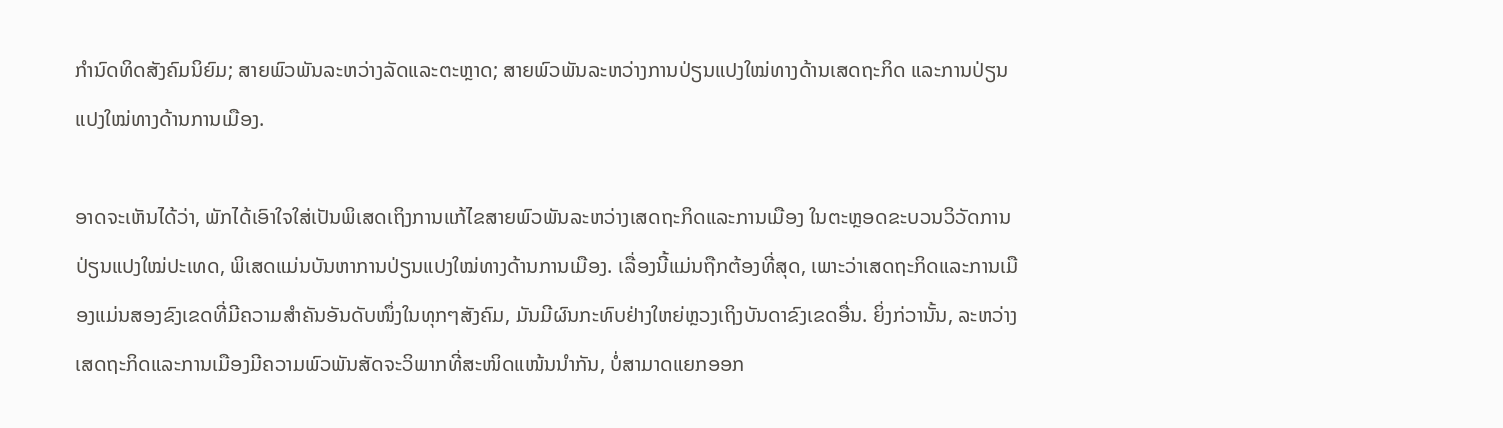ກຳນົດທິດສັງຄົມນິຍົມ; ສາຍພົວພັນລະຫວ່າງລັດແລະຕະຫຼາດ; ສາຍພົວພັນລະຫວ່າງການປ່ຽນແປງໃໝ່ທາງດ້ານເສດຖະກິດ ແລະການປ່ຽນແປງໃໝ່ທາງດ້ານການເມືອງ.

ອາດຈະເຫັນໄດ້ວ່າ, ພັກໄດ້ເອົາໃຈໃສ່ເປັນພິເສດເຖິງການແກ້ໄຂສາຍພົວພັນລະຫວ່າງເສດຖະກິດແລະການເມືອງ ໃນຕະຫຼອດຂະບວນວິວັດການປ່ຽນແປງໃໝ່ປະເທດ, ພິເສດແມ່ນບັນຫາການປ່ຽນແປງໃໝ່ທາງດ້ານການເມືອງ. ເລື່ອງນີ້ແມ່ນຖືກຕ້ອງທີ່ສຸດ, ເພາະວ່າເສດຖະກິດແລະການເມືອງແມ່ນສອງຂົງເຂດທີ່ມີຄວາມສຳຄັນອັນດັບໜຶ່ງໃນທຸກໆສັງຄົມ, ມັນມີຜົນກະທົບຢ່າງໃຫຍ່ຫຼວງເຖິງບັນດາຂົງເຂດອື່ນ. ຍິ່ງກ່ວານັ້ນ, ລະຫວ່າງເສດຖະກິດແລະການເມືອງມີຄວາມພົວພັນສັດຈະວິພາກທີ່ສະໜິດແໜ້ນນຳກັນ, ບໍ່ສາມາດແຍກອອກ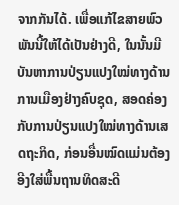ຈາກກັນໄດ້. ເພື່ອແກ້ໄຂສາຍພົວພັນນີ້ໃຫ້ໄດ້ເປັນຢ່າງດີ, ໃນນັ້ນມີບັນຫາການປ່ຽນແປງໃໝ່ທາງດ້ານການເມືອງຢ່າງຄົບຊຸດ, ສອດຄ່ອງກັບການປ່ຽນແປງໃໝ່ທາງດ້ານເສດຖະກິດ, ກ່ອນອື່ນໝົດແມ່ນຕ້ອງອີງໃສ່ພື້ນຖານທິດສະດີ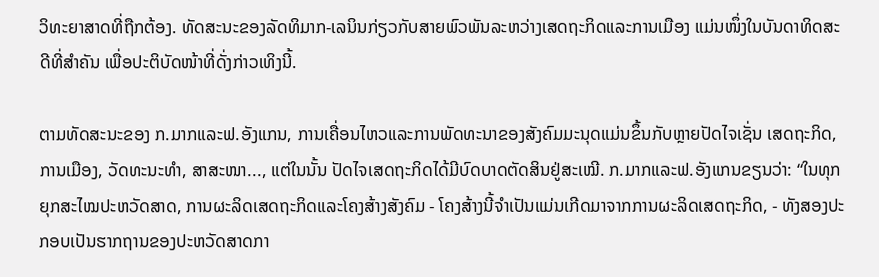ວິທະຍາສາດທີ່ຖືກຕ້ອງ. ທັດສະນະຂອງລັດທິມາກ-ເລນິນກ່ຽວກັບສາຍພົວພັນລະຫວ່າງເສດຖະກິດແລະການເມືອງ ແມ່ນໜຶ່ງໃນບັນດາທິດສະດີທີ່ສຳຄັນ ເພື່ອປະຕິບັດໜ້າທີ່ດັ່ງກ່າວເທິງນີ້.

ຕາມທັດສະນະຂອງ ກ.ມາກແລະຟ.ອັງແກນ, ການເຄື່ອນໄຫວແລະການພັດທະນາຂອງສັງຄົມມະນຸດແມ່ນຂຶ້ນກັບຫຼາຍປັດໄຈເຊັ່ນ ເສດຖະກິດ, ການເມືອງ, ວັດທະນະທຳ, ສາສະໜາ..., ແຕ່ໃນນັ້ນ ປັດໄຈເສດຖະກິດໄດ້ມີບົດບາດຕັດສິນຢູ່ສະເໝີ. ກ.ມາກແລະຟ.ອັງແກນຂຽນວ່າ: “ໃນທຸກຍຸກສະໄໝປະຫວັດສາດ, ການຜະລິດເສດຖະກິດແລະໂຄງສ້າງສັງຄົມ - ໂຄງສ້າງນີ້ຈຳເປັນແມ່ນເກີດມາຈາກການຜະລິດເສດຖະກິດ, - ທັງສອງປະກອບເປັນຮາກຖານຂອງປະຫວັດສາດກາ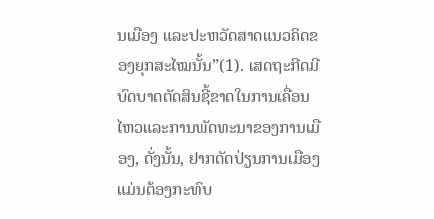ນເມືອງ ແລະປະຫວັດສາດແນວຄິດຂອງຍຸກສະໄໝນັ້ນ”(1). ເສດຖະກີດມີບົດບາດຕັດສິນຊີ້ຂາດໃນການເຄື່ອນໄຫວແລະການພັດທະນາຂອງການເມືອງ, ດັ່ງນັ້ນ, ຢາກດັດປ່ຽນການເມືອງແມ່ນຕ້ອງກະທົບ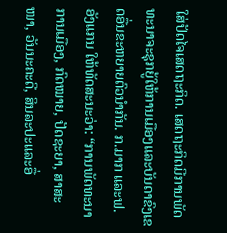ໃສ່ປັດໄຈເສດຖະກິດ. ເສດຖະກິດມີການພັດທະນາຈະຊຸກຍູ້ໃຫ້ການເມືອງແລະບັນດາຂົງເຂດອື່ນຂະຫຍາຍຕົວນຳກັນ. ກ.ມາກ ແລະຟ.ອັງແກນ ໃຫ້ທັດສະນະວ່າ: “ການພັດທະນາການເມືອງ, ກົດໝາຍ, ປັດຊະຍາ, ສາສະໜາ, ວັນນະຄະດີ, ສິນລະປະແລະອື່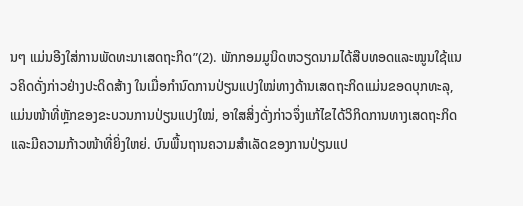ນໆ ແມ່ນອີງໃສ່ການພັດທະນາເສດຖະກິດ”(2). ພັກກອມມູນິດຫວຽດນາມໄດ້ສືບທອດແລະໝູນໃຊ້ແນວຄິດດັ່ງກ່າວຢ່າງປະດິດສ້າງ ໃນເມື່ອກຳນົດການປ່ຽນແປງໃໝ່ທາງດ້ານເສດຖະກິດແມ່ນຂອດບຸກທະລຸ, ແມ່ນໜ້າທີ່ຫຼັກຂອງຂະບວນການປ່ຽນແປງໃໝ່, ອາໃສສິ່ງດັ່ງກ່າວຈຶ່ງແກ້ໄຂໄດ້ວິກິດການທາງເສດຖະກິດ ແລະມີຄວາມກ້າວໜ້າທີ່ຍິ່ງໃຫຍ່. ບົນພື້ນຖານຄວາມສຳເລັດຂອງການປ່ຽນແປ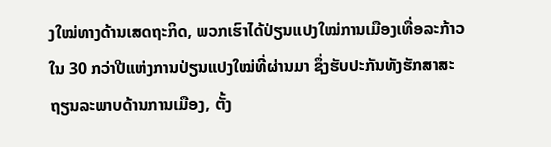ງໃໝ່ທາງດ້ານເສດຖະກິດ, ພວກເຮົາໄດ້ປ່ຽນແປງໃໝ່ການເມືອງເທື່ອລະກ້າວ ໃນ 30 ກວ່າປີແຫ່ງການປ່ຽນແປງໃໝ່ທີ່ຜ່ານມາ ຊຶ່ງຮັບປະກັນທັງຮັກສາສະຖຽນລະພາບດ້ານການເມືອງ, ຕັ້ງ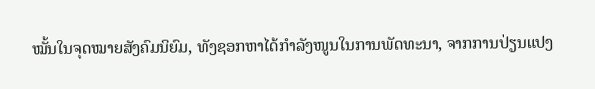ໝັ້ນໃນຈຸດໝາຍສັງຄົມນິຍົມ, ທັງຊອກຫາໄດ້ກຳລັງໜູນໃນການພັດທະນາ, ຈາກການປ່ຽນແປງ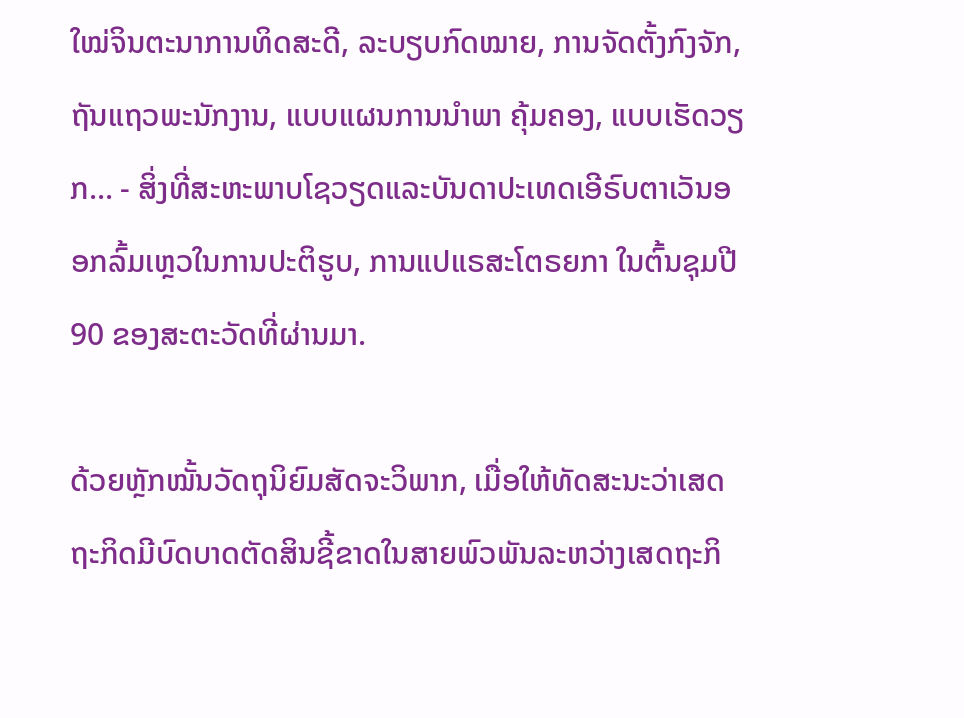ໃໝ່ຈິນຕະນາການທິດສະດີ, ລະບຽບກົດໝາຍ, ການຈັດຕັ້ງກົງຈັກ, ຖັນແຖວພະນັກງານ, ແບບແຜນການນຳພາ ຄຸ້ມຄອງ, ແບບເຮັດວຽກ... - ສິ່ງທີ່ສະຫະພາບໂຊວຽດແລະບັນດາປະເທດເອີຣົບຕາເວັນອອກລົ້ມເຫຼວໃນການປະຕິຮູບ, ການແປແຣສະໂຕຣຍກາ ໃນຕົ້ນຊຸມປີ 90 ຂອງສະຕະວັດທີ່ຜ່ານມາ.

ດ້ວຍຫຼັກໝັ້ນວັດຖຸນິຍົມສັດຈະວິພາກ, ເມື່ອໃຫ້ທັດສະນະວ່າເສດຖະກິດມີບົດບາດຕັດສິນຊີ້ຂາດໃນສາຍພົວພັນລະຫວ່າງເສດຖະກິ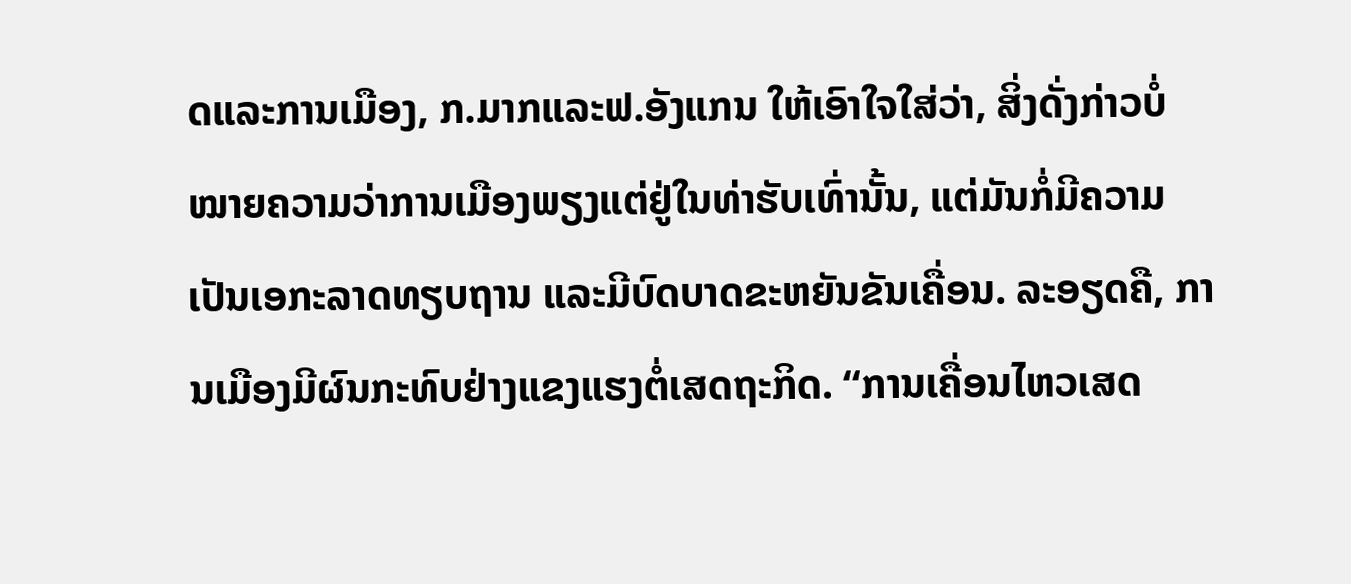ດແລະການເມືອງ, ກ.ມາກແລະຟ.ອັງແກນ ໃຫ້ເອົາໃຈໃສ່ວ່າ, ສິ່ງດັ່ງກ່າວບໍ່ໝາຍຄວາມວ່າການເມືອງພຽງແຕ່ຢູ່ໃນທ່າຮັບເທົ່ານັ້ນ, ແຕ່ມັນກໍ່ມີຄວາມເປັນເອກະລາດທຽບຖານ ແລະມີບົດບາດຂະຫຍັນຂັນເຄື່ອນ. ລະອຽດຄື, ການເມືອງມີຜົນກະທົບຢ່າງແຂງແຮງຕໍ່ເສດຖະກິດ. “ການເຄື່ອນໄຫວເສດ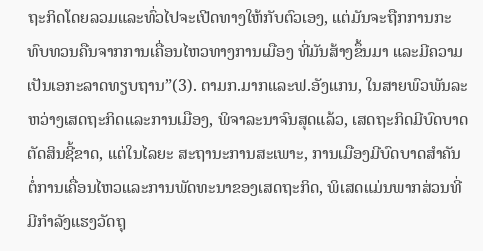ຖະກິດໂດຍລວມແລະທົ່ວໄປຈະເປີດທາງໃຫ້ກັບຕົວເອງ, ແຕ່ມັນຈະຖືກການກະທົບທວນຄືນຈາກການເຄື່ອນໄຫວທາງການເມືອງ ທີ່ມັນສ້າງຂຶ້ນມາ ແລະມີຄວາມເປັນເອກະລາດທຽບຖານ”(3). ຕາມກ.ມາກແລະຟ.ອັງແກນ, ໃນສາຍພົວພັນລະຫວ່າງເສດຖະກິດແລະການເມືອງ, ພິຈາລະນາຈົນສຸດແລ້ວ, ເສດຖະກິດມີບົດບາດຕັດສິນຊີ້ຂາດ, ແຕ່ໃນໄລຍະ ສະຖານະການສະເພາະ, ການເມືອງມີບົດບາດສຳຄັນຕໍ່ການເຄື່ອນໄຫວແລະການພັດທະນາຂອງເສດຖະກິດ, ພິເສດແມ່ນພາກສ່ວນທີ່ມີກຳລັງແຮງວັດຖຸ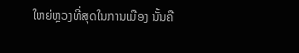ໃຫຍ່ຫຼວງທີ່ສຸດໃນການເມືອງ ນັ້ນຄື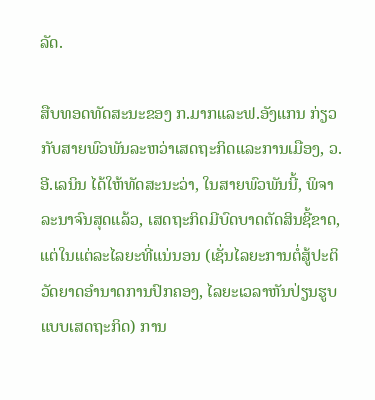ລັດ.

ສືບທອດທັດສະນະຂອງ ກ.ມາກແລະຟ.ອັງແກນ ກ່ຽວກັບສາຍພົວພັນລະຫວ່າເສດຖະກິດແລະການເມືອງ, ວ.ອີ.ເລນິນ ໄດ້ໃຫ້ທັດສະນະວ່າ, ໃນສາຍພົວພັນນີ້, ພິຈາລະນາຈົນສຸດແລ້ວ, ເສດຖະກິດມີບົດບາດຕັດສິນຊີ້ຂາດ, ແຕ່ໃນແຕ່ລະໄລຍະທີ່ແນ່ນອນ (ເຊັ່ນໄລຍະການຕໍ່ສູ້ປະຕິວັດຍາດອຳນາດການປົກຄອງ, ໄລຍະເວລາຫັນປ່ຽນຮູບແບບເສດຖະກິດ) ການ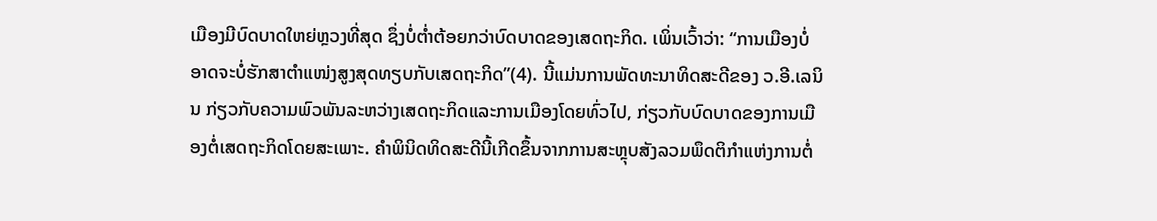ເມືອງມີບົດບາດໃຫຍ່ຫຼວງທີ່ສຸດ ຊຶ່ງບໍ່ຕ່ຳຕ້ອຍກວ່າບົດບາດຂອງເສດຖະກິດ. ເພິ່ນເວົ້າວ່າ: “ການເມືອງບໍ່ອາດຈະບໍ່ຮັກສາຕຳແໜ່ງສູງສຸດທຽບກັບເສດຖະກິດ”(4). ນີ້ແມ່ນການພັດທະນາທິດສະດີຂອງ ວ.ອີ.ເລນິນ ກ່ຽວກັບຄວາມພົວພັນລະຫວ່າງເສດຖະກິດແລະການເມືອງໂດຍທົ່ວໄປ, ກ່ຽວກັບບົດບາດຂອງການເມືອງຕໍ່ເສດຖະກິດໂດຍສະເພາະ. ຄຳພິນິດທິດສະດີນີ້ເກີດຂຶ້ນຈາກການສະຫຼຸບສັງລວມພຶດຕິກຳແຫ່ງການຕໍ່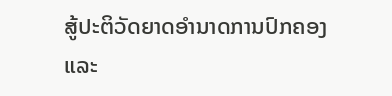ສູ້ປະຕິວັດຍາດອຳນາດການປົກຄອງ ແລະ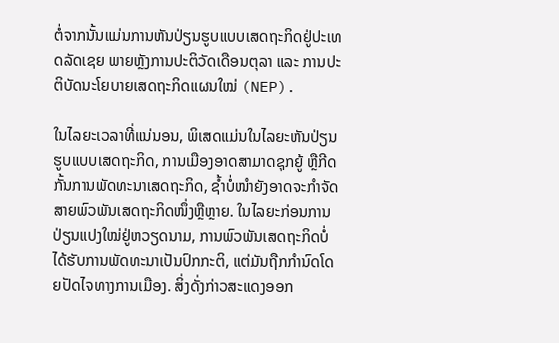ຕໍ່ຈາກນັ້ນແມ່ນການຫັນປ່ຽນຮູບແບບເສດຖະກິດຢູ່ປະເທດລັດເຊຍ ພາຍຫຼັງການປະຕິວັດເດືອນຕຸລາ ແລະ ການປະຕິບັດນະໂຍບາຍເສດຖະກິດແຜນໃໝ່ (NEP).

ໃນໄລຍະເວລາທີ່ແນ່ນອນ, ພິເສດແມ່ນໃນໄລຍະຫັນປ່ຽນຮູບແບບເສດຖະກິດ, ການເມືອງອາດສາມາດຊຸກຍູ້ ຫຼືກີດກັ້ນການພັດທະນາເສດຖະກິດ, ຊ້ຳບໍ່ໜຳຍັງອາດຈະກຳຈັດສາຍພົວພັນເສດຖະກິດໜຶ່ງຫຼືຫຼາຍ. ໃນໄລຍະກ່ອນການປ່ຽນແປງໃໝ່ຢູ່ຫວຽດນາມ, ການພົວພັນເສດຖະກິດບໍ່ໄດ້ຮັບການພັດທະນາເປັນປົກກະຕິ, ແຕ່ມັນຖືກກຳນົດໂດຍປັດໄຈທາງການເມືອງ. ສິ່ງດັ່ງກ່າວສະແດງອອກ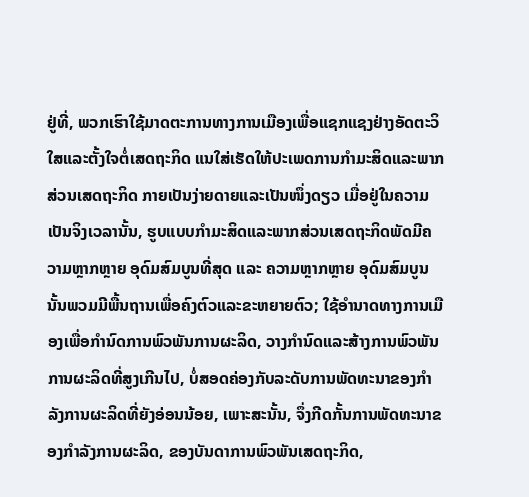ຢູ່ທີ່, ພວກເຮົາໃຊ້ມາດຕະການທາງການເມືອງເພື່ອແຊກແຊງຢ່າງອັດຕະວິໃສແລະຕັ້ງໃຈຕໍ່ເສດຖະກິດ ແນໃສ່ເຮັດໃຫ້ປະເພດການກຳມະສິດແລະພາກສ່ວນເສດຖະກິດ ກາຍເປັນງ່າຍດາຍແລະເປັນໜຶ່ງດຽວ ເມື່ອຢູ່ໃນຄວາມເປັນຈິງເວລານັ້ນ, ຮູບແບບກຳມະສິດແລະພາກສ່ວນເສດຖະກິດພັດມີຄວາມຫຼາກຫຼາຍ ອຸດົມສົມບູນທີ່ສຸດ ແລະ ຄວາມຫຼາກຫຼາຍ ອຸດົມສົມບູນນັ້ນພວມມີພື້ນຖານເພື່ອຄົງຕົວແລະຂະຫຍາຍຕົວ; ໃຊ້ອຳນາດທາງການເມືອງເພື່ອກຳນົດການພົວພັນການຜະລິດ, ວາງກຳນົດແລະສ້າງການພົວພັນການຜະລິດທີ່ສູງເກີນໄປ, ບໍ່ສອດຄ່ອງກັບລະດັບການພັດທະນາຂອງກຳລັງການຜະລິດທີ່ຍັງອ່ອນນ້ອຍ, ເພາະສະນັ້ນ, ຈຶ່ງກີດກັ້ນການພັດທະນາຂອງກຳລັງການຜະລິດ, ຂອງບັນດາການພົວພັນເສດຖະກິດ,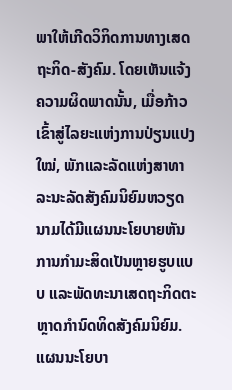ພາໃຫ້ເກີດວິກິດການທາງເສດຖະກິດ-ສັງຄົມ. ໂດຍເຫັນແຈ້ງຄວາມຜິດພາດນັ້ນ, ເມື່ອກ້າວເຂົ້າສູ່ໄລຍະແຫ່ງການປ່ຽນແປງໃໝ່, ພັກແລະລັດແຫ່ງສາທາລະນະລັດສັງຄົມນິຍົມຫວຽດນາມໄດ້ມີແຜນນະໂຍບາຍຫັນການກຳມະສິດເປັນຫຼາຍຮູບແບບ ແລະພັດທະນາເສດຖະກິດຕະຫຼາດກຳນົດທິດສັງຄົມນິຍົມ. ແຜນນະໂຍບາ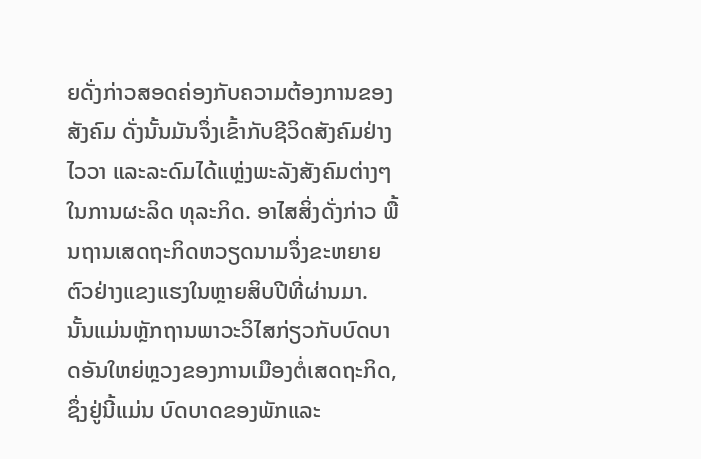ຍດັ່ງກ່າວສອດຄ່ອງກັບຄວາມຕ້ອງການຂອງສັງຄົມ ດັ່ງນັ້ນມັນຈຶ່ງເຂົ້າກັບຊີວິດສັງຄົມຢ່າງໄວວາ ແລະລະດົມໄດ້ແຫຼ່ງພະລັງສັງຄົມຕ່າງໆໃນການຜະລິດ ທຸລະກິດ. ອາໄສສິ່ງດັ່ງກ່າວ ພື້ນຖານເສດຖະກິດຫວຽດນາມຈຶ່ງຂະຫຍາຍຕົວຢ່າງແຂງແຮງໃນຫຼາຍສິບປີທີ່ຜ່ານມາ. ນັ້ນແມ່ນຫຼັກຖານພາວະວິໄສກ່ຽວກັບບົດບາດອັນໃຫຍ່ຫຼວງຂອງການເມືອງຕໍ່ເສດຖະກິດ, ຊຶ່ງຢູ່ນີ້ແມ່ນ ບົດບາດຂອງພັກແລະ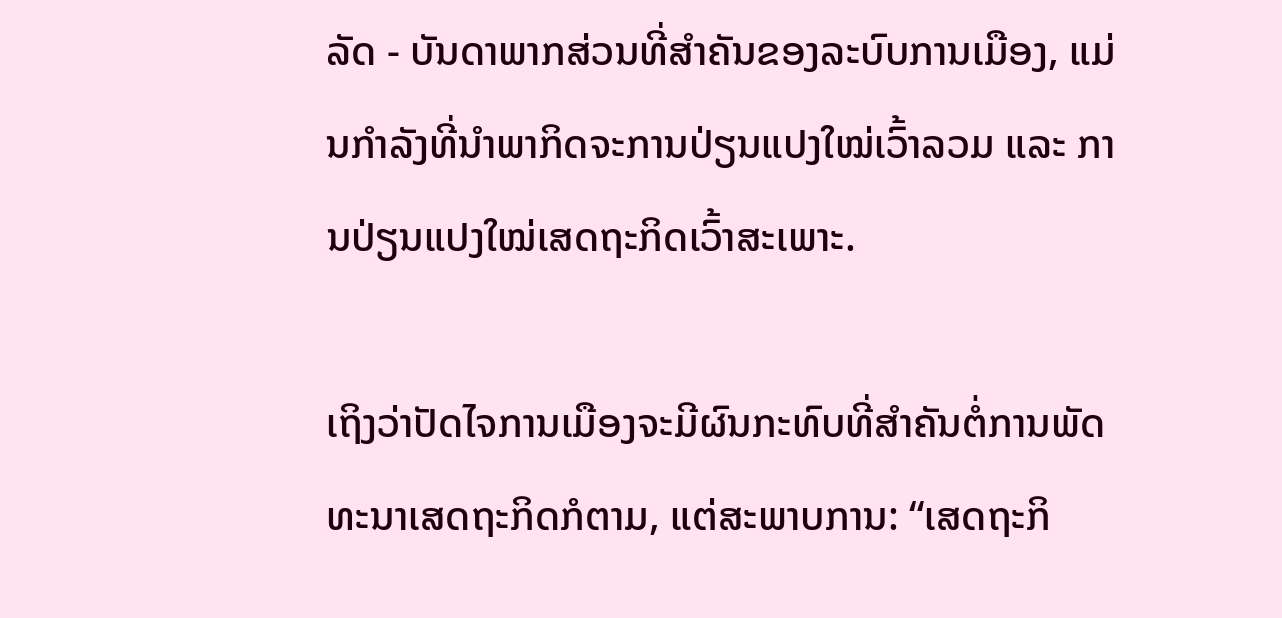ລັດ - ບັນດາພາກສ່ວນທີ່ສຳຄັນຂອງລະບົບການເມືອງ, ແມ່ນກຳລັງທີ່ນຳພາກິດຈະການປ່ຽນແປງໃໝ່ເວົ້າລວມ ແລະ ການປ່ຽນແປງໃໝ່ເສດຖະກິດເວົ້າສະເພາະ.

ເຖິງວ່າປັດໄຈການເມືອງຈະມີຜົນກະທົບທີ່ສຳຄັນຕໍ່ການພັດທະນາເສດຖະກິດກໍຕາມ, ແຕ່ສະພາບການ: “ເສດຖະກິ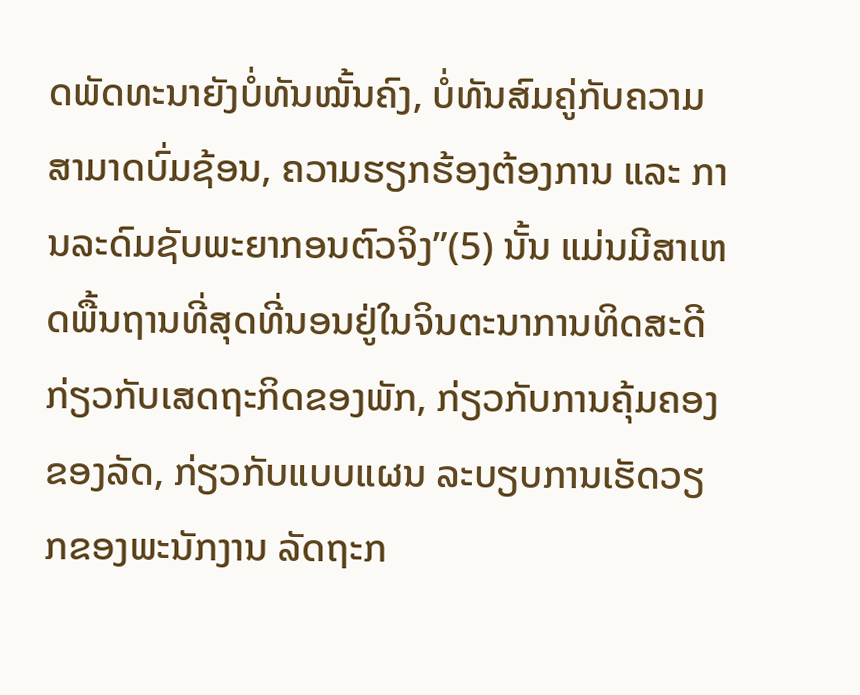ດພັດທະນາຍັງບໍ່ທັນໝັ້ນຄົງ, ບໍ່ທັນສົມຄູ່ກັບຄວາມສາມາດບົ່ມຊ້ອນ, ຄວາມຮຽກຮ້ອງຕ້ອງການ ແລະ ການລະດົມຊັບພະຍາກອນຕົວຈິງ”(5) ນັ້ນ ແມ່ນມີສາເຫດພື້ນຖານທີ່ສຸດທີ່ນອນຢູ່ໃນຈິນຕະນາການທິດສະດີກ່ຽວກັບເສດຖະກິດຂອງພັກ, ກ່ຽວກັບການຄຸ້ມຄອງຂອງລັດ, ກ່ຽວກັບແບບແຜນ ລະບຽບການເຮັດວຽກຂອງພະນັກງານ ລັດຖະກ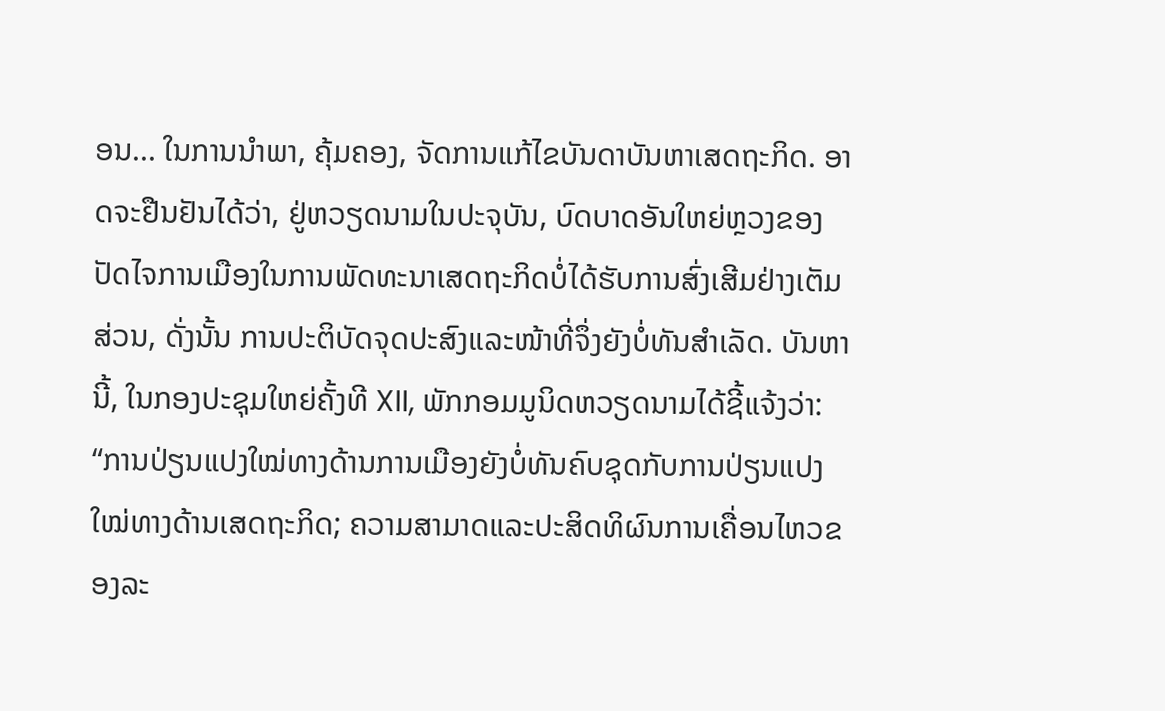ອນ... ໃນການນຳພາ, ຄຸ້ມຄອງ, ຈັດການແກ້ໄຂບັນດາບັນຫາເສດຖະກິດ. ອາດຈະຢືນຢັນໄດ້ວ່າ, ຢູ່ຫວຽດນາມໃນປະຈຸບັນ, ບົດບາດອັນໃຫຍ່ຫຼວງຂອງປັດໄຈການເມືອງໃນການພັດທະນາເສດຖະກິດບໍ່ໄດ້ຮັບການສົ່ງເສີມຢ່າງເຕັມສ່ວນ, ດັ່ງນັ້ນ ການປະຕິບັດຈຸດປະສົງແລະໜ້າທີ່ຈຶ່ງຍັງບໍ່ທັນສຳເລັດ. ບັນຫານີ້, ໃນກອງປະຊຸມໃຫຍ່ຄັ້ງທີ XII, ພັກກອມມູນິດຫວຽດນາມໄດ້ຊີ້ແຈ້ງວ່າ: “ການປ່ຽນແປງໃໝ່ທາງດ້ານການເມືອງຍັງບໍ່ທັນຄົບຊຸດກັບການປ່ຽນແປງໃໝ່ທາງດ້ານເສດຖະກິດ; ຄວາມສາມາດແລະປະສິດທິຜົນການເຄື່ອນໄຫວຂອງລະ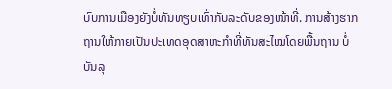ບົບການເມືອງຍັງບໍ່ທັນທຽບເທົ່າກັບລະດັບຂອງໜ້າທີ່. ການສ້າງຮາກຖານໃຫ້ກາຍເປັນປະເທດອຸດສາຫະກຳທີ່ທັນສະໄໝໂດຍພື້ນຖານ ບໍ່ບັນລຸ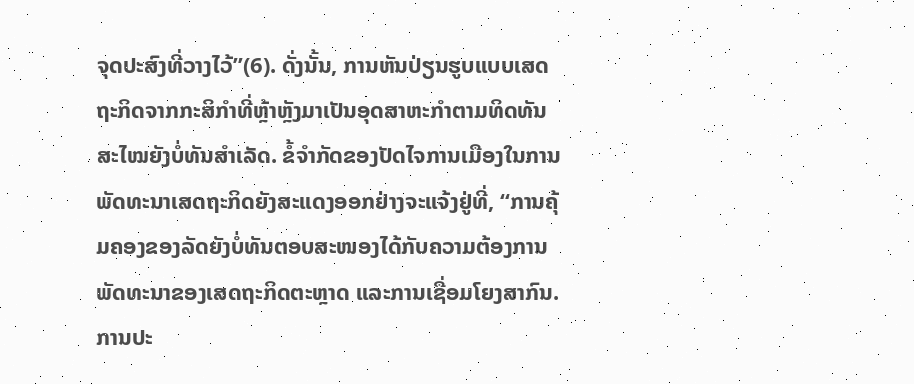ຈຸດປະສົງທີ່ວາງໄວ້”(6). ດັ່ງນັ້ນ, ການຫັນປ່ຽນຮູບແບບເສດຖະກິດຈາກກະສິກຳທີ່ຫຼ້າຫຼັງມາເປັນອຸດສາຫະກຳຕາມທິດທັນສະໄໝຍັງບໍ່ທັນສຳເລັດ. ຂໍ້ຈຳກັດຂອງປັດໄຈການເມືອງໃນການພັດທະນາເສດຖະກິດຍັງສະແດງອອກຢ່າງຈະແຈ້ງຢູ່ທີ່, “ການຄຸ້ມຄອງຂອງລັດຍັງບໍ່ທັນຕອບສະໜອງໄດ້ກັບຄວາມຕ້ອງການພັດທະນາຂອງເສດຖະກິດຕະຫຼາດ ແລະການເຊື່ອມໂຍງສາກົນ. ການປະ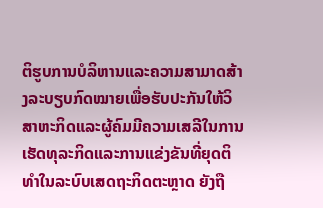ຕິຮູບການບໍລິຫານແລະຄວາມສາມາດສ້າງລະບຽບກົດໝາຍເພື່ອຮັບປະກັນໃຫ້ວິສາຫະກິດແລະຜູ້ຄົມມີຄວາມເສລີໃນການເຮັດທຸລະກິດແລະການແຂ່ງຂັນທີ່ຍຸດຕິທຳໃນລະບົບເສດຖະກິດຕະຫຼາດ ຍັງຖື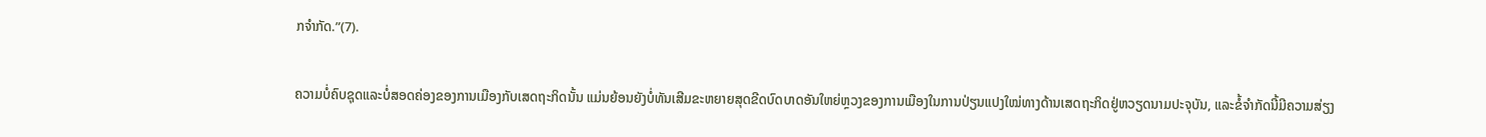ກຈຳກັດ.”(7).

ຄວາມບໍ່ຄົບຊຸດແລະບໍ່ສອດຄ່ອງຂອງການເມືອງກັບເສດຖະກິດນັ້ນ ແມ່ນຍ້ອນຍັງບໍ່ທັນເສີມຂະຫຍາຍສຸດຂີດບົດບາດອັນໃຫຍ່ຫຼວງຂອງການເມືອງໃນການປ່ຽນແປງໃໝ່ທາງດ້ານເສດຖະກິດຢູ່ຫວຽດນາມປະຈຸບັນ, ແລະຂໍ້ຈຳກັດນີ້ມີຄວາມສ່ຽງ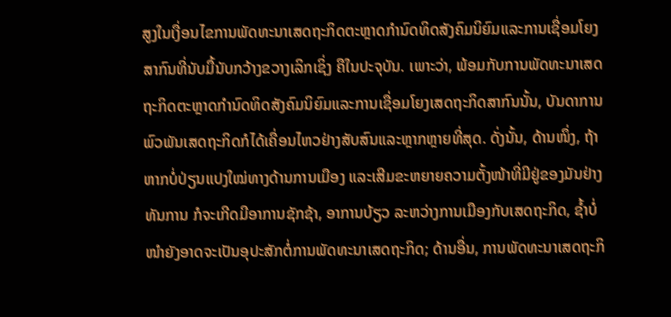ສູງໃນເງື່ອນໄຂການພັດທະນາເສດຖະກິດຕະຫຼາດກຳນົດທິດສັງຄົມນິຍົມແລະການເຊື່ອມໂຍງສາກົນທີ່ນັບມື້ນັບກວ້າງຂວາງເລິກເຊິ່ງ ຄືໃນປະຈຸບັນ. ເພາະວ່າ, ພ້ອມກັບການພັດທະນາເສດຖະກິດຕະຫຼາດກຳນົດທິດສັງຄົມນິຍົມແລະການເຊື່ອມໂຍງເສດຖະກິດສາກົນນັ້ນ, ບັນດາການພົວພັນເສດຖະກິດກໍໄດ້ເຄື່ອນໄຫວຢ່າງສັບສົນແລະຫຼາກຫຼາຍທີ່ສຸດ. ດັ່ງນັ້ນ, ດ້ານໜຶ່ງ, ຖ້າຫາກບໍ່ປ່ຽນແປງໃໝ່ທາງດ້ານການເມືອງ ແລະເສີມຂະຫຍາຍຄວາມຕັ້ງໜ້າທີ່ມີຢູ່ຂອງມັນຢ່າງທັນການ ກໍຈະເກີດມີອາການຊັກຊ້າ, ອາການບ້ຽວ ລະຫວ່າງການເມືອງກັບເສດຖະກິດ, ຊ້ຳບໍ່ໜຳຍັງອາດຈະເປັນອຸປະສັກຕໍ່ການພັດທະນາເສດຖະກິດ; ດ້ານອື່ນ, ການພັດທະນາເສດຖະກິ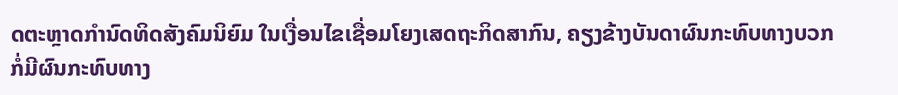ດຕະຫຼາດກຳນົດທິດສັງຄົມນິຍົມ ໃນເງື່ອນໄຂເຊື່ອມໂຍງເສດຖະກິດສາກົນ, ຄຽງຂ້າງບັນດາຜົນກະທົບທາງບວກ ກໍ່ມີຜົນກະທົບທາງ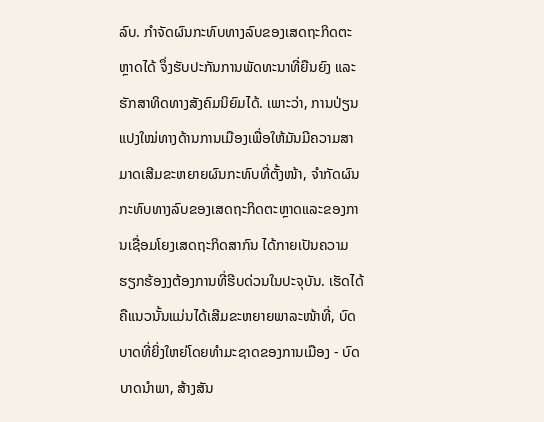ລົບ. ກຳຈັດຜົນກະທົບທາງລົບຂອງເສດຖະກິດຕະຫຼາດໄດ້ ຈຶ່ງຮັບປະກັນການພັດທະນາທີ່ຍືນຍົງ ແລະຮັກສາທິດທາງສັງຄົມນິຍົມໄດ້. ເພາະວ່າ, ການປ່ຽນແປງໃໝ່ທາງດ້ານການເມືອງເພື່ອໃຫ້ມັນມີຄວາມສາມາດເສີມຂະຫຍາຍຜົນກະທົບທີ່ຕັ້ງໜ້າ, ຈຳກັດຜົນກະທົບທາງລົບຂອງເສດຖະກິດຕະຫຼາດແລະຂອງການເຊື່ອມໂຍງເສດຖະກິດສາກົນ ໄດ້ກາຍເປັນຄວາມຮຽກຮ້ອງງຕ້ອງການທີ່ຮີບດ່ວນໃນປະຈຸບັນ. ເຮັດໄດ້ຄືແນວນັ້ນແມ່ນໄດ້ເສີມຂະຫຍາຍພາລະໜ້າທີ່, ບົດບາດທີ່ຍິ່ງໃຫຍ່ໂດຍທຳມະຊາດຂອງການເມືອງ - ບົດບາດນຳພາ, ສ້າງສັນ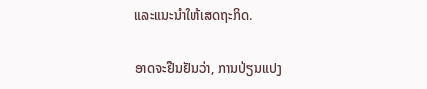ແລະແນະນຳໃຫ້ເສດຖະກິດ.

ອາດຈະຢືນຢັນວ່າ, ການປ່ຽນແປງ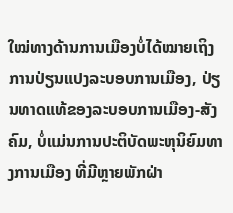ໃໝ່ທາງດ້ານການເມືອງບໍ່ໄດ້ໝາຍເຖິງການປ່ຽນແປງລະບອບການເມືອງ, ປ່ຽນທາດແທ້ຂອງລະບອບການເມືອງ-ສັງຄົມ, ບໍ່ແມ່ນການປະຕິບັດພະຫຸນິຍົມທາງການເມືອງ ທີ່ມີຫຼາຍພັກຝ່າ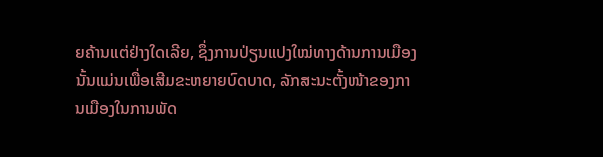ຍຄ້ານແຕ່ຢ່າງໃດເລີຍ, ຊຶ່ງການປ່ຽນແປງໃໝ່ທາງດ້ານການເມືອງນັ້ນແມ່ນເພື່ອເສີມຂະຫຍາຍບົດບາດ, ລັກສະນະຕັ້ງໜ້າຂອງການເມືອງໃນການພັດ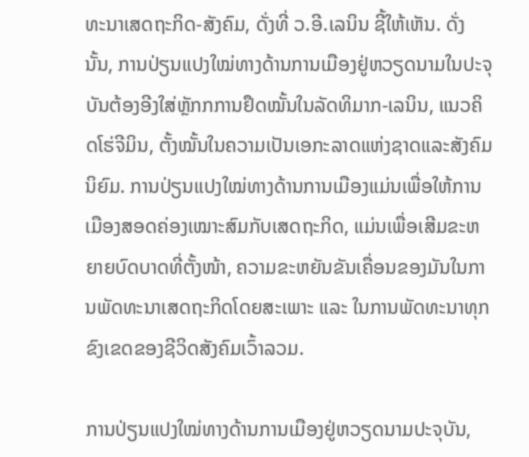ທະນາເສດຖະກິດ-ສັງຄົມ, ດັ່ງທີ່ ວ.ອີ.ເລນິນ ຊີ້ໃຫ້ເຫັນ. ດັ່ງນັ້ນ, ການປ່ຽນແປງໃໝ່ທາງດ້ານການເມືອງຢູ່ຫວຽດນາມໃນປະຈຸບັນຕ້ອງອີງໃສ່ຫຼັກກການຢຶດໝັ້ນໃນລັດທິມາກ-ເລນິນ, ແນວຄິດໂຮ່ຈີມິນ, ຕັ້ງໝັ້ນໃນຄວາມເປັນເອກະລາດແຫ່ງຊາດແລະສັງຄົມນິຍົມ. ການປ່ຽນແປງໃໝ່ທາງດ້ານການເມືອງແມ່ນເພື່ອໃຫ້ການເມືອງສອດຄ່ອງເໝາະສົມກັບເສດຖະກິດ, ແມ່ນເພື່ອເສີມຂະຫຍາຍບົດບາດທີ່ຕັ້ງໜ້າ, ຄວາມຂະຫຍັນຂັນເຄື່ອນຂອງມັນໃນການພັດທະນາເສດຖະກິດໂດຍສະເພາະ ແລະ ໃນການພັດທະນາທຸກຂົງເຂດຂອງຊີວິດສັງຄົມເວົ້າລວມ.

ການປ່ຽນແປງໃໝ່ທາງດ້ານການເມືອງຢູ່ຫວຽດນາມປະຈຸບັນ,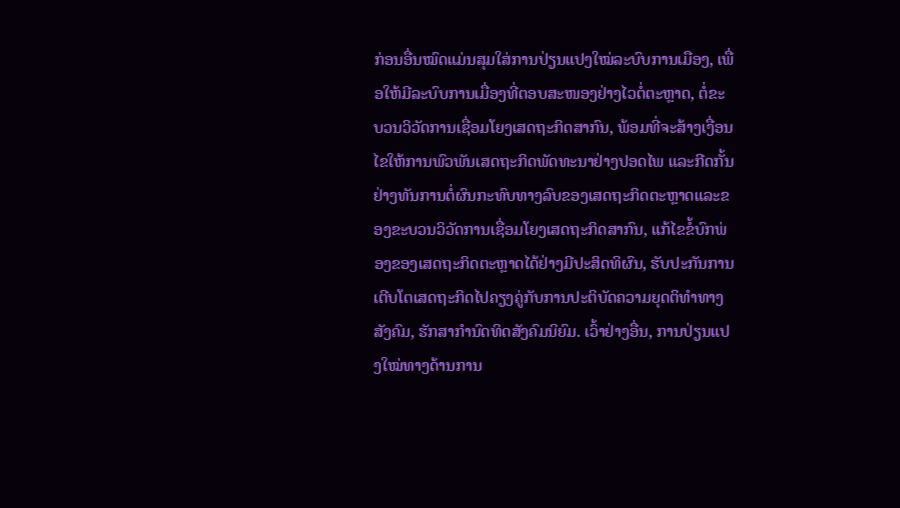ກ່ອນອື່ນໝົດແມ່ນສຸມໃສ່ການປ່ຽນແປງໃໝ່ລະບົບການເມືອງ, ເພື່ອໃຫ້ມີລະບົບການເມື່ອງທີ່ຕອບສະໜອງຢ່າງໄວຕໍ່ຕະຫຼາດ, ຕໍ່ຂະບວນວິວັດການເຊື່ອມໂຍງເສດຖະກິດສາກົນ, ພ້ອມທີ່ຈະສ້າງເງື່ອນໄຂໃຫ້ການພົວພັນເສດຖະກິດພັດທະນາຢ່າງປອດໄພ ແລະກີດກັ້ນຢ່າງທັນການຕໍ່ຜົນກະທົບທາງລົບຂອງເສດຖະກິດຕະຫຼາດແລະຂອງຂະບວນວິວັດການເຊື່ອມໂຍງເສດຖະກິດສາກົນ, ແກ້ໄຂຂໍ້ບົກພ່ອງຂອງເສດຖະກິດຕະຫຼາດໄດ້ຢ່າງມີປະສິດທິຜົນ, ຮັບປະກັນການເຕີບໂຕເສດຖະກິດໄປຄຽງຄູ່ກັບການປະຕິບັດຄວາມຍຸດຕິທຳທາງສັງຄົມ, ຮັກສາກຳນົດທິດສັງຄົມນິຍົມ. ເວົ້າຢ່າງອື່ນ, ການປ່ຽນແປງໃໝ່ທາງດ້ານການ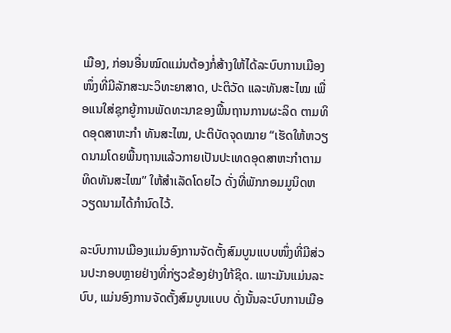ເມືອງ, ກ່ອນອື່ນໝົດແມ່ນຕ້ອງກໍ່ສ້າງໃຫ້ໄດ້ລະບົບການເມືອງໜຶ່ງທີ່ມີລັກສະນະວິທະຍາສາດ, ປະຕິວັດ ແລະທັນສະໄໝ ເພື່ອແນໃສ່ຊຸກຍູ້ການພັດທະນາຂອງພື້ນຖານການຜະລິດ ຕາມທິດອຸດສາຫະກຳ ທັນສະໄໝ, ປະຕິບັດຈຸດໝາຍ “ເຮັດໃຫ້ຫວຽດນາມໂດຍພື້ນຖານແລ້ວກາຍເປັນປະເທດອຸດສາຫະກຳຕາມທິດທັນສະໄໝ” ໃຫ້ສຳເລັດໂດຍໄວ ດັ່ງທີ່ພັກກອມມູນິດຫວຽດນາມໄດ້ກຳນົດໄວ້.

ລະບົບການເມືອງແມ່ນອົງການຈັດຕັ້ງສົມບູນແບບໜຶ່ງທີ່ມີສ່ວນປະກອບຫຼາຍຢ່າງທີ່ກ່ຽວຂ້ອງຢ່າງໃກ້ຊິດ. ເພາະມັນແມ່ນລະບົບ, ແມ່ນອົງການຈັດຕັ້ງສົມບູນແບບ ດັ່ງນັ້ນລະບົບການເມືອ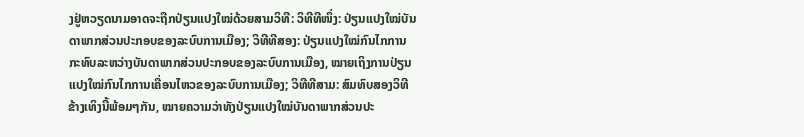ງຢູ່ຫວຽດນາມອາດຈະຖືກປ່ຽນແປງໃໝ່ດ້ວຍສາມວິທີ: ວິທີທີໜຶ່ງ: ປ່ຽນແປງໃໝ່ບັນດາພາກສ່ວນປະກອບຂອງລະບົບການເມືອງ; ວິທີທີສອງ: ປ່ຽນແປງໃໝ່ກົນໄກການກະທົບລະຫວ່າງບັນດາພາກສ່ວນປະກອບຂອງລະບົບການເມືອງ, ໝາຍເຖິງການປ່ຽນແປງໃໝ່ກົນໄກການເຄື່ອນໄຫວຂອງລະບົບການເມືອງ; ວິທີທີສາມ: ສົມທົບສອງວິທີຂ້າງເທິງນີ້ພ້ອມໆກັນ, ໝາຍຄວາມວ່າທັງປ່ຽນແປງໃໝ່ບັນດາພາກສ່ວນປະ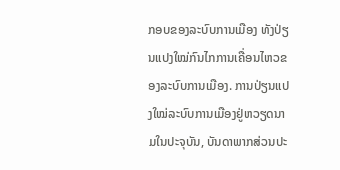ກອບຂອງລະບົບການເມືອງ ທັງປ່ຽນແປງໃໝ່ກົນໄກການເຄື່ອນໄຫວຂອງລະບົບການເມືອງ. ການປ່ຽນແປງໃໝ່ລະບົບການເມືອງຢູ່ຫວຽດນາມໃນປະຈຸບັນ, ບັນດາພາກສ່ວນປະ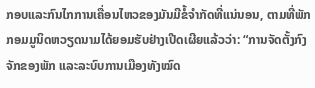ກອບແລະກົນໄກການເຄື່ອນໄຫວຂອງມັນມີຂໍ້ຈຳກັດທີ່ແນ່ນອນ, ຕາມທີ່ພັກກອມມູນິດຫວຽດນາມໄດ້ຍອມຮັບຢ່າງເປີດເຜີຍແລ້ວວ່າ: “ການຈັດຕັ້ງກົງຈັກຂອງພັກ ແລະລະບົບການເມືອງທັງໝົດ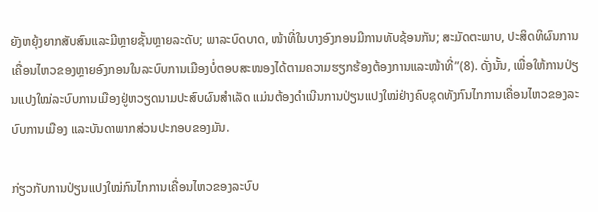ຍັງຫຍຸ້ງຍາກສັບສົນແລະມີຫຼາຍຊັ້ນຫຼາຍລະດັບ; ພາລະບົດບາດ, ໜ້າທີ່ໃນບາງອົງກອນມີການທັບຊ້ອນກັນ; ສະມັດຕະພາບ, ປະສິດທິຜົນການເຄື່ອນໄຫວຂອງຫຼາຍອົງກອນໃນລະບົບການເມືອງບໍ່ຕອບສະໜອງໄດ້ຕາມຄວາມຮຽກຮ້ອງຕ້ອງການແລະໜ້າທີ່”(8). ດັ່ງນັ້ນ, ເພື່ອໃຫ້ການປ່ຽນແປງໃໝ່ລະບົບການເມືອງຢູ່ຫວຽດນາມປະສົບຜົນສຳເລັດ ແມ່ນຕ້ອງດຳເນີນການປ່ຽນແປງໃໝ່ຢ່າງຄົບຊຸດທັງກົນໄກການເຄື່ອນໄຫວຂອງລະບົບການເມືອງ ແລະບັນດາພາກສ່ວນປະກອບຂອງມັນ.

ກ່ຽວກັບການປ່ຽນແປງໃໝ່ກົນໄກການເຄື່ອນໄຫວຂອງລະບົບ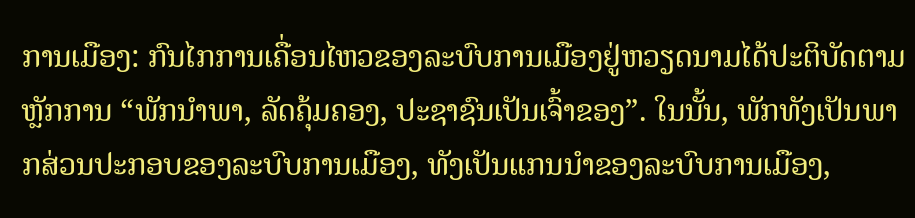ການເມືອງ: ກົນໄກການເຄື່ອນໄຫວຂອງລະບົບການເມືອງຢູ່ຫວຽດນາມໄດ້ປະຕິບັດຕາມຫຼັກການ “ພັກນຳພາ, ລັດຄຸ້ມຄອງ, ປະຊາຊົນເປັນເຈົ້າຂອງ”. ໃນນັ້ນ, ພັກທັງເປັນພາກສ່ວນປະກອບຂອງລະບົບການເມືອງ, ທັງເປັນແກນນຳຂອງລະບົບການເມືອງ,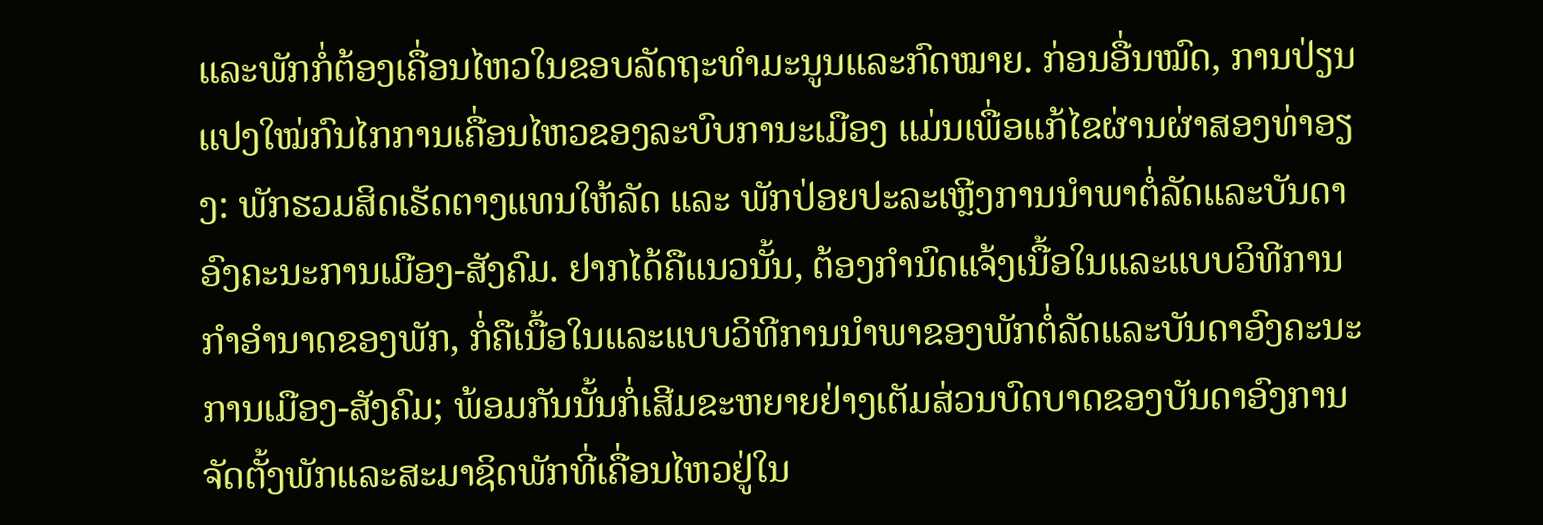ແລະພັກກໍ່ຕ້ອງເຄື່ອນໄຫວໃນຂອບລັດຖະທຳມະນູນແລະກົດໝາຍ. ກ່ອນອື່ນໝົດ, ການປ່ຽນແປງໃໝ່ກົນໄກການເຄື່ອນໄຫວຂອງລະບົບການະເມືອງ ແມ່ນເພື່ອແກ້ໄຂຜ່ານຜ່າສອງທ່າອຽງ: ພັກຮວມສິດເຮັດຕາງແທນໃຫ້ລັດ ແລະ ພັກປ່ອຍປະລະເຫຼີງການນຳພາຕໍ່ລັດແລະບັນດາອົງຄະນະການເມືອງ-ສັງຄົມ. ຢາກໄດ້ຄືແນວນັ້ນ, ຕ້ອງກຳນົດແຈ້ງເນື້ອໃນແລະແບບວິທີການກຳອຳນາດຂອງພັກ, ກໍ່ຄືເນື້ອໃນແລະແບບວິທີການນຳພາຂອງພັກຕໍ່ລັດແລະບັນດາອົງຄະນະການເມືອງ-ສັງຄົມ; ພ້ອມກັນນັ້ນກໍ່ເສີມຂະຫຍາຍຢ່າງເຕັມສ່ວນບົດບາດຂອງບັນດາອົງການຈັດຕັ້ງພັກແລະສະມາຊິດພັກທີ່ເຄື່ອນໄຫວຢູ່ໃນ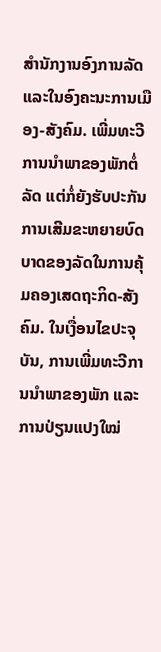ສຳນັກງານອົງການລັດ ແລະໃນອົງຄະນະການເມືອງ-ສັງຄົມ. ເພີ່ມທະວີການນຳພາຂອງພັກຕໍ່ລັດ ແຕ່ກໍ່ຍັງຮັບປະກັນການເສີມຂະຫຍາຍບົດບາດຂອງລັດໃນການຄຸ້ມຄອງເສດຖະກິດ-ສັງຄົມ. ໃນເງື່ອນໄຂປະຈຸບັນ, ການເພີ່ມທະວີການນຳພາຂອງພັກ ແລະການປ່ຽນແປງໃໝ່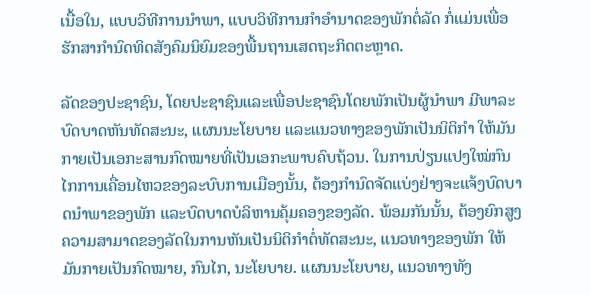ເນື້ອໃນ, ແບບວິທີການນຳພາ, ແບບວິທີການກຳອຳນາດຂອງພັກຕໍ່ລັດ ກໍ່ແມ່ນເພື່ອຮັກສາກຳນົດທິດສັງຄົມນິຍົມຂອງພື້ນຖານເສດຖະກິດຕະຫຼາດ.

ລັດຂອງປະຊາຊົນ, ໂດຍປະຊາຊົນແລະເພື່ອປະຊາຊົນໂດຍພັກເປັນຜູ້ນຳພາ ມີພາລະບົດບາດຫັນທັດສະນະ, ແຜນນະໂຍບາຍ ແລະແນວທາງຂອງພັກເປັນນິຕິກຳ ໃຫ້ມັນກາຍເປັນເອກະສານກົດໝາຍທີ່ເປັນເອກະພາບຄົບຖ້ວນ. ໃນການປ່ຽນແປງໃໝ່ກົນໄກການເຄື່ອນໄຫວຂອງລະບົບການເມືອງນັ້ນ, ຕ້ອງກຳນົດຈັດແບ່ງຢ່າງຈະແຈ້ງບົດບາດນຳພາຂອງພັກ ແລະບົດບາດບໍລິຫານຄຸ້ມຄອງຂອງລັດ. ພ້ອມກັນນັ້ນ, ຕ້ອງຍົກສູງຄວາມສາມາດຂອງລັດໃນການຫັນເປັນນິຕິກຳຕໍ່ທັດສະນະ, ແນວທາງຂອງພັກ ໃຫ້ມັນກາຍເປັນກົດໝາຍ, ກົນໄກ, ນະໂຍບາຍ. ແຜນນະໂຍບາຍ, ແນວທາງທັງ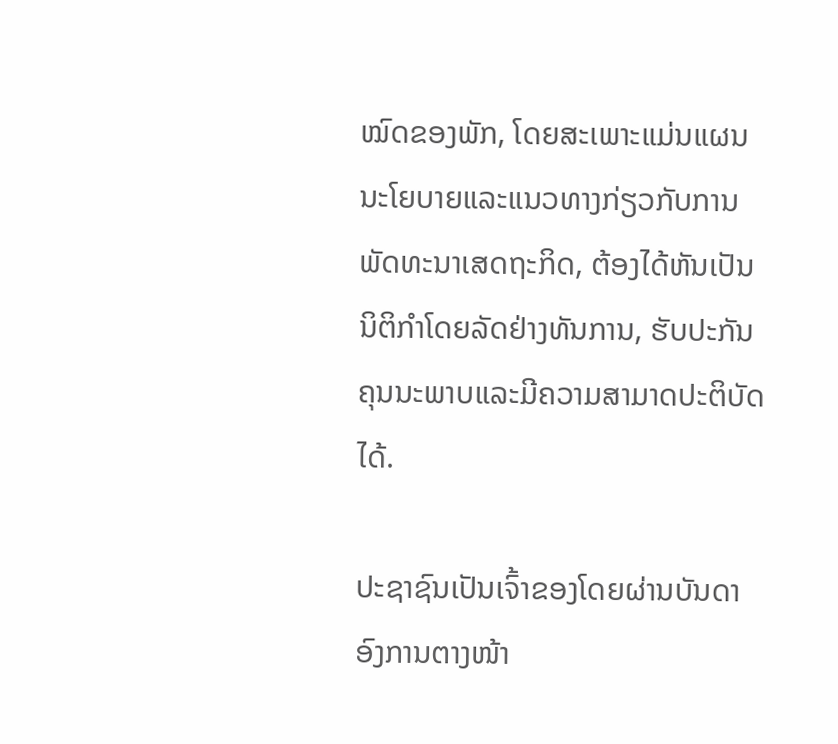ໝົດຂອງພັກ, ໂດຍສະເພາະແມ່ນແຜນນະໂຍບາຍແລະແນວທາງກ່ຽວກັບການພັດທະນາເສດຖະກິດ, ຕ້ອງໄດ້ຫັນເປັນນິຕິກຳໂດຍລັດຢ່າງທັນການ, ຮັບປະກັນຄຸນນະພາບແລະມີຄວາມສາມາດປະຕິບັດໄດ້.

ປະຊາຊົນເປັນເຈົ້າຂອງໂດຍຜ່ານບັນດາອົງການຕາງໜ້າ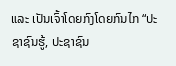ແລະ ເປັນເຈົ້າໂດຍກົງໂດຍກົນໄກ “ປະຊາຊົນຮູ້, ປະຊາຊົນ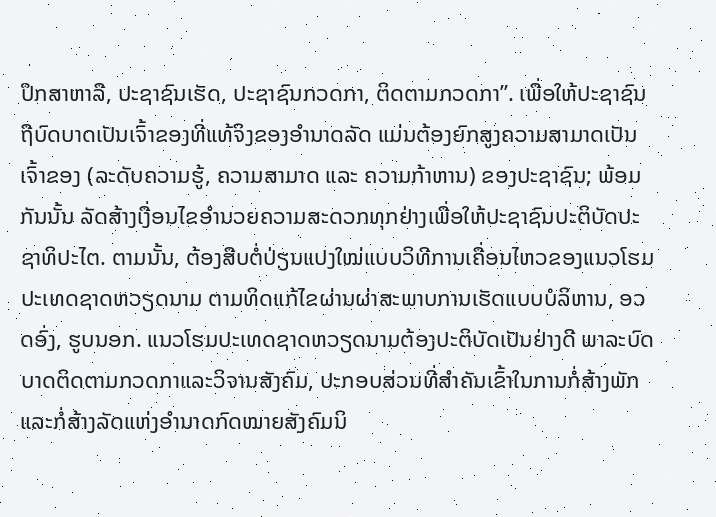ປຶກສາຫາລື, ປະຊາຊົນເຮັດ, ປະຊາຊົນກວດກາ, ຕິດຕາມກວດກາ”. ເພື່ອໃຫ້ປະຊາຊົນຖືບົດບາດເປັນເຈົ້າຂອງທີ່ແທ້ຈິງຂອງອຳນາດລັດ ແມ່ນຕ້ອງຍົກສູງຄວາມສາມາດເປັນເຈົ້າຂອງ (ລະດັບຄວາມຮູ້, ຄວາມສາມາດ ແລະ ຄວາມກ້າຫານ) ຂອງປະຊາຊົນ; ພ້ອມກັນນັ້ນ ລັດສ້າງເງື່ອນໄຂອຳນວຍຄວາມສະດວກທຸກຢ່າງເພື່ອໃຫ້ປະຊາຊົນປະຕິບັດປະຊາທິປະໄຕ. ຕາມນັ້ນ, ຕ້ອງສືບຕໍ່ປ່ຽນແປງໃໝ່ແບບວິທີການເຄື່ອນໄຫວຂອງແນວໂຮມປະເທດຊາດຫວຽດນາມ ຕາມທິດແກ້ໄຂຜ່ານຜ່າສະພາບການເຮັດແບບບໍລິຫານ, ອວດອົ່ງ, ຮູບນອກ. ແນວໂຮມປະເທດຊາດຫວຽດນາມຕ້ອງປະຕິບັດເປັນຢ່າງດີ ພາລະບົດບາດຕິດຕາມກວດກາແລະວິຈານສັງຄົມ, ປະກອບສ່ວນທີ່ສຳຄັນເຂົ້າໃນການກໍ່ສ້າງພັກແລະກໍ່ສ້າງລັດແຫ່ງອຳນາດກົດໝາຍສັງຄົມນິ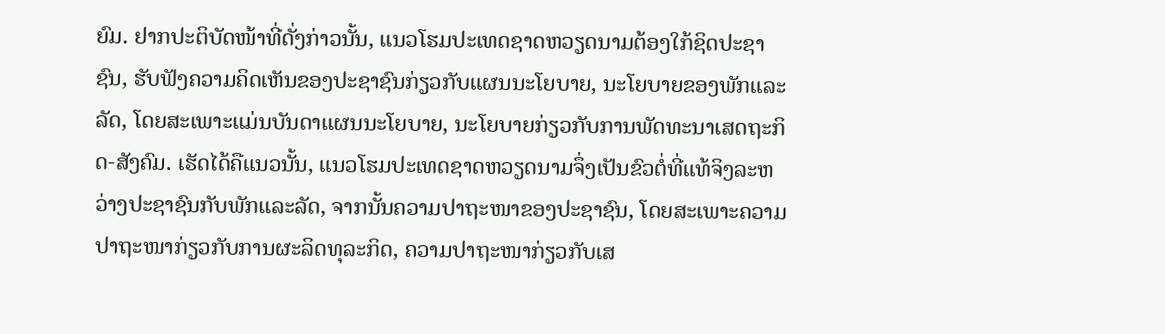ຍົມ. ຢາກປະຕິບັດໜ້າທີ່ດັ່ງກ່າວນັ້ນ, ແນວໂຮມປະເທດຊາດຫວຽດນາມຕ້ອງໃກ້ຊິດປະຊາຊົນ, ຮັບຟັງຄວາມຄິດເຫັນຂອງປະຊາຊົນກ່ຽວກັບແຜນນະໂຍບາຍ, ນະໂຍບາຍຂອງພັກແລະລັດ, ໂດຍສະເພາະແມ່ນບັນດາແຜນນະໂຍບາຍ, ນະໂຍບາຍກ່ຽວກັບການພັດທະນາເສດຖະກິດ-ສັງຄົມ. ເຮັດໄດ້ຄືແນວນັ້ນ, ແນວໂຮມປະເທດຊາດຫວຽດນາມຈຶ່ງເປັນຂົວຕໍ່ທີ່ແທ້ຈິງລະຫວ່າງປະຊາຊົນກັບພັກແລະລັດ, ຈາກນັ້ນຄວາມປາຖະໜາຂອງປະຊາຊົນ, ໂດຍສະເພາະຄວາມປາຖະໜາກ່ຽວກັບການຜະລິດທຸລະກິດ, ຄວາມປາຖະໜາກ່ຽວກັບເສ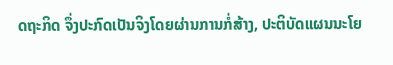ດຖະກິດ ຈຶ່ງປະກົດເປັນຈິງໂດຍຜ່ານການກໍ່ສ້າງ, ປະຕິບັດແຜນນະໂຍ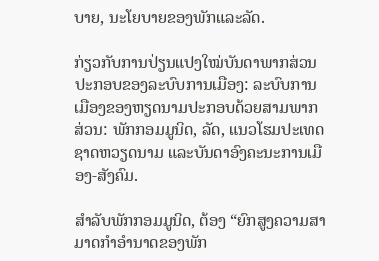ບາຍ, ນະໂຍບາຍຂອງພັກແລະລັດ.

ກ່ຽວກັບການປ່ຽນແປງໃໝ່ບັນດາພາກສ່ວນປະກອບຂອງລະບົບການເມືອງ: ລະບົບການເມືອງຂອງຫຽດນາມປະກອບດ້ວຍສາມພາກສ່ວນ: ພັກກອມມູນິດ, ລັດ, ແນວໂຮມປະເທດຊາດຫວຽດນາມ ແລະບັນດາອົງຄະນະການເມືອງ-ສັງຄົມ.

ສຳລັບພັກກອມມູນິດ, ຕ້ອງ “ຍົກສູງຄວາມສາມາດກຳອຳນາດຂອງພັກ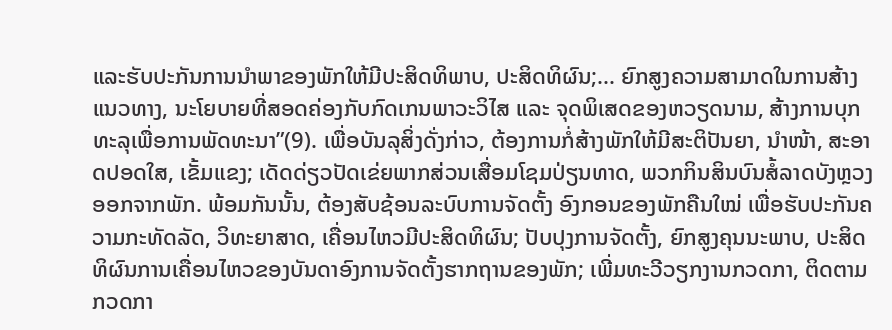ແລະຮັບປະກັນການນຳພາຂອງພັກໃຫ້ມີປະສິດທິພາບ, ປະສິດທິຜົນ;... ຍົກສູງຄວາມສາມາດໃນການສ້າງແນວທາງ, ນະໂຍບາຍທີ່ສອດຄ່ອງກັບກົດເກນພາວະວິໄສ ແລະ ຈຸດພິເສດຂອງຫວຽດນາມ, ສ້າງການບຸກທະລຸເພື່ອການພັດທະນາ”(9). ເພື່ອບັນລຸສິ່ງດັ່ງກ່າວ, ຕ້ອງການກໍ່ສ້າງພັກໃຫ້ມີສະຕິປັນຍາ, ນຳໜ້າ, ສະອາດປອດໃສ, ເຂັ້ມແຂງ; ເດັດດ່ຽວປັດເຂ່ຍພາກສ່ວນເສື່ອມໂຊມປ່ຽນທາດ, ພວກກິນສິນບົນສໍ້ລາດບັງຫຼວງ ອອກຈາກພັກ. ພ້ອມກັນນັ້ນ, ຕ້ອງສັບຊ້ອນລະບົບການຈັດຕັ້ງ ອົງກອນຂອງພັກຄືນໃໝ່ ເພື່ອຮັບປະກັນຄວາມກະທັດລັດ, ວິທະຍາສາດ, ເຄື່ອນໄຫວມີປະສິດທິຜົນ; ປັບປຸງການຈັດຕັ້ງ, ຍົກສູງຄຸນນະພາບ, ປະສິດທິຜົນການເຄື່ອນໄຫວຂອງບັນດາອົງການຈັດຕັ້ງຮາກຖານຂອງພັກ; ເພີ່ມທະວີວຽກງານກວດກາ, ຕິດຕາມກວດກາ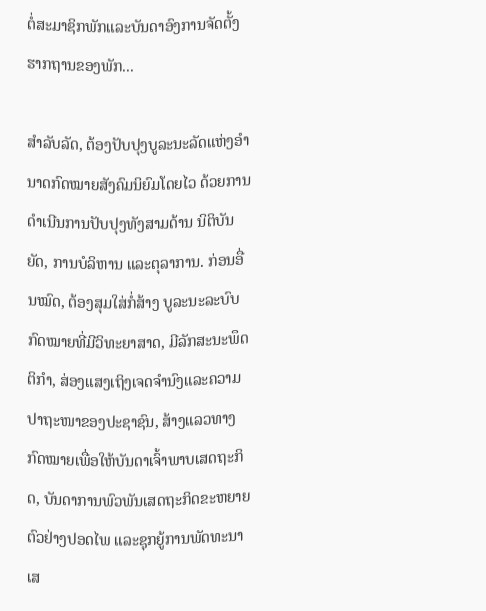ຕໍ່ສະມາຊິກພັກແລະບັນດາອົງການຈັດຕັ້ງຮາກຖານຂອງພັກ...

ສຳລັບລັດ, ຕ້ອງປັບປຸງບູລະນະລັດແຫ່ງອຳນາດກົດໝາຍສັງຄົມນິຍົມໂດຍໄວ ດ້ວຍການດຳເນີນການປັບປຸງທັງສາມດ້ານ ນິຕິບັນຍັດ, ການບໍລິຫານ ແລະຕຸລາການ. ກ່ອນອື່ນໝົດ, ຕ້ອງສຸມໃສ່ກໍ່ສ້າງ ບູລະນະລະບົບກົດໝາຍທີ່ມີວິທະຍາສາດ, ມີລັກສະນະພຶດຕິກຳ, ສ່ອງແສງເຖິງເຈດຈຳນົງແລະຄວາມປາຖະໜາຂອງປະຊາຊົນ, ສ້າງແລວທາງກົດໝາຍເພື່ອໃຫ້ບັນດາເຈົ້າພາບເສດຖະກິດ, ບັນດາການພົວພັນເສດຖະກິດຂະຫຍາຍຕົວຢ່າງປອດໄພ ແລະຊຸກຍູ້ການພັດທະນາເສ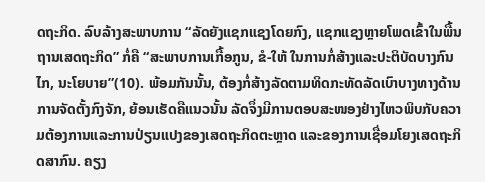ດຖະກິດ. ລົບລ້າງສະພາບການ “ລັດຍັງແຊກແຊງໂດຍກົງ, ແຊກແຊງຫຼາຍໂພດເຂົ້າໃນພື້ນຖານເສດຖະກິດ” ກໍ່ຄື “ສະພາບການເກື້ອກູນ, ຂໍ-ໃຫ້ ໃນການກໍ່ສ້າງແລະປະຕິບັດບາງກົນໄກ, ນະໂຍບາຍ”(10). ພ້ອມກັນນັ້ນ, ຕ້ອງກໍ່ສ້າງລັດຕາມທິດກະທັດລັດເບົາບາງທາງດ້ານການຈັດຕັ້ງກົງຈັກ, ຍ້ອນເຮັດຄືແນວນັ້ນ ລັດຈຶ່ງມີການຕອບສະໜອງຢ່າງໄຫວພິບກັບຄວາມຕ້ອງການແລະການປ່ຽນແປງຂອງເສດຖະກິດຕະຫຼາດ ແລະຂອງການເຊື່ອມໂຍງເສດຖະກິດສາກົນ. ຄຽງ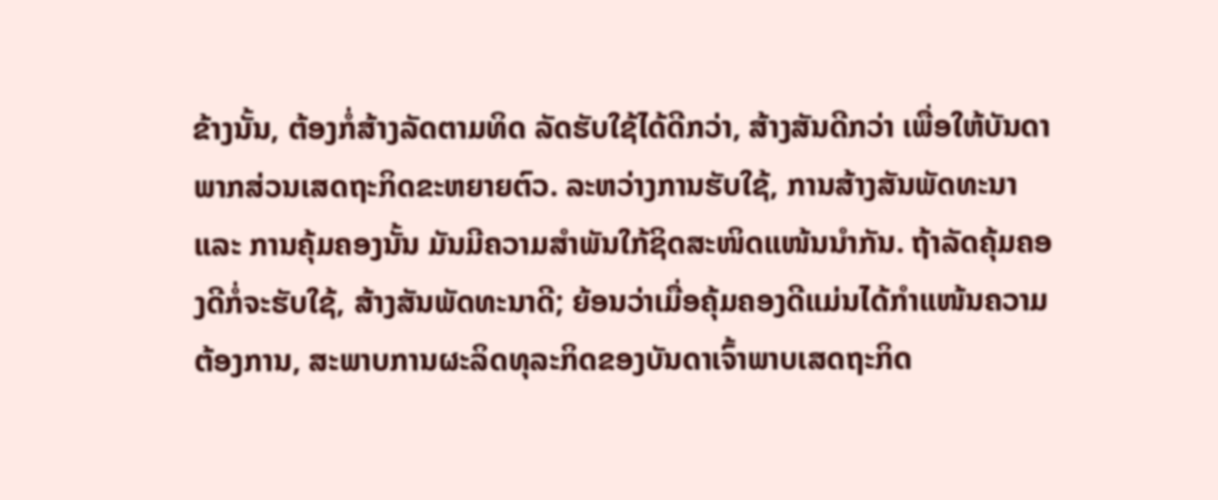ຂ້າງນັ້ນ, ຕ້ອງກໍ່ສ້າງລັດຕາມທິດ ລັດຮັບໃຊ້ໄດ້ດີກວ່າ, ສ້າງສັນດີກວ່າ ເພື່ອໃຫ້ບັນດາພາກສ່ວນເສດຖະກິດຂະຫຍາຍຕົວ. ລະຫວ່າງການຮັບໃຊ້, ການສ້າງສັນພັດທະນາ ແລະ ການຄຸ້ມຄອງນັ້ນ ມັນມີຄວາມສຳພັນໃກ້ຊິດສະໜິດແໜ້ນນຳກັນ. ຖ້າລັດຄຸ້ມຄອງດີກໍ່ຈະຮັບໃຊ້, ສ້າງສັນພັດທະນາດີ; ຍ້ອນວ່າເມື່ອຄຸ້ມຄອງດີແມ່ນໄດ້ກຳແໜ້ນຄວາມຕ້ອງການ, ສະພາບການຜະລິດທຸລະກິດຂອງບັນດາເຈົ້າພາບເສດຖະກິດ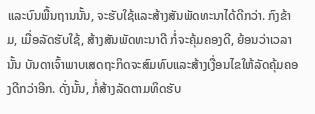ແລະບົນພື້ນຖານນັ້ນ, ຈະຮັບໃຊ້ແລະສ້າງສັນພັດທະນາໄດ້ດີກວ່າ. ກົງຂ້າມ, ເມື່ອລັດຮັບໃຊ້, ສ້າງສັນພັດທະນາດີ ກໍ່ຈະຄຸ້ມຄອງດີ, ຍ້ອນວ່າເວລານັ້ນ ບັນດາເຈົ້າພາບເສດຖະກິດຈະສົມທົບແລະສ້າງເງື່ອນໄຂໃຫ້ລັດຄຸ້ມຄອງດີກວ່າອີກ. ດັ່ງນັ້ນ, ກໍ່ສ້າງລັດຕາມທິດຮັບ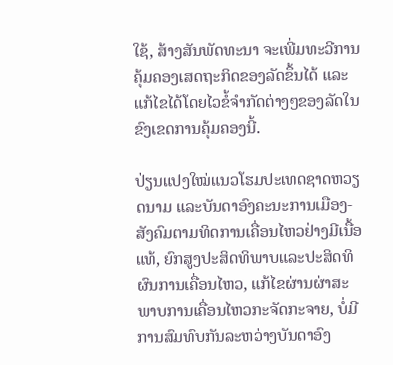ໃຊ້, ສ້າງສັນພັດທະນາ ຈະເພີ່ມທະວີການຄຸ້ມຄອງເສດຖະກິດຂອງລັດຂຶ້ນໄດ້ ແລະແກ້ໄຂໄດ້ໂດຍໄວຂໍ້ຈຳກັດຕ່າງໆຂອງລັດໃນຂົງເຂດການຄຸ້ມຄອງນີ້.

ປ່ຽນແປງໃໝ່ແນວໂຮມປະເທດຊາດຫວຽດນາມ ແລະບັນດາອົງຄະນະການເມືອງ-ສັງຄົມຕາມທິດການເຄື່ອນໄຫວຢ່າງມີເນື້ອແທ້, ຍົກສູງປະສິດທິພາບແລະປະສິດທິຜົນການເຄື່ອນໄຫວ, ແກ້ໄຂຜ່ານຜ່າສະພາບການເຄື່ອນໄຫວກະຈັດກະຈາຍ, ບໍ່ມີການສົມທົບກັນລະຫວ່າງບັນດາອົງ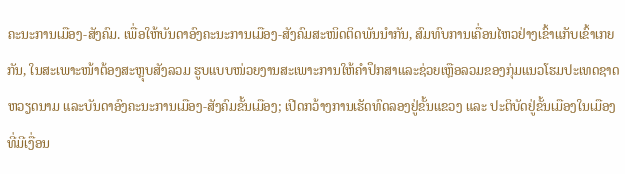ຄະນະການເມືອງ-ສັງຄົມ. ເພື່ອໃຫ້ບັນດາອົງຄະນະການເມືອງ-ສັງຄົມສະໜິດຕິດພັນນຳກັນ, ສົມທົບການເຄື່ອນໄຫວຢ່າງເຂົ້າແກັບເຂົ້າເກຍກັນ, ໃນສະເພາະໜ້າຕ້ອງສະຫຼຸບສັງລວມ ຮູບແບບໜ່ວຍງານສະເພາະການໃຫ້ຄຳປຶກສາແລະຊ່ວຍເຫຼືອລວມຂອງກຸ່ມແນວໂຮມປະເທດຊາດຫວຽດນາມ ແລະບັນດາອົງຄະນະການເມືອງ-ສັງຄົມຂັ້ນເມືອງ; ເປີດກວ້າງການເຮັດທົດລອງຢູ່ຂັ້ນແຂວງ ແລະ ປະຕິບັດຢູ່ຂັ້ນເມືອງໃນເມືອງທີ່ມີເງື່ອນ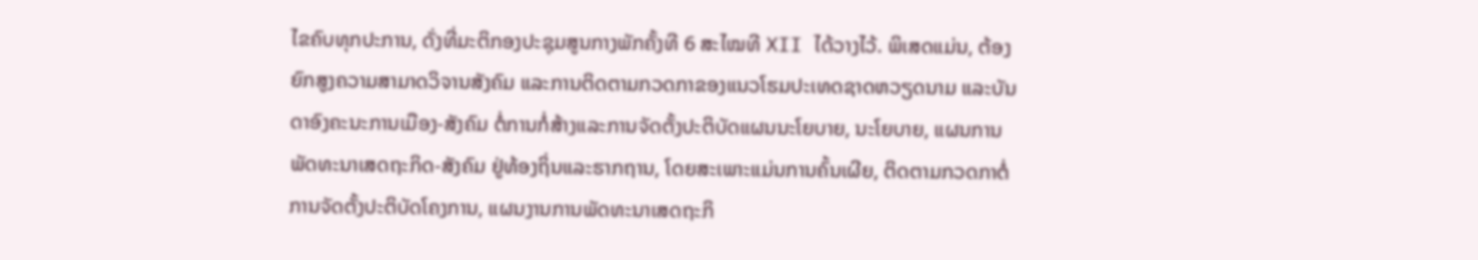ໄຂຄົບທຸກປະການ, ດັ່ງທີ່ມະຕິກອງປະຊຸມສູນກາງພັກຄັ້ງທີ 6 ສະໄໝທີ XII ໄດ້ວາງໄວ້. ພິເສດແມ່ນ, ຕ້ອງຍົກສູງຄວາມສາມາດວິຈານສັງຄົມ ແລະການຕິດຕາມກວດກາຂອງແນວໂຮມປະເທດຊາດຫວຽດນາມ ແລະບັນດາອົງຄະນະການເມືອງ-ສັງຄົມ ຕໍ່ການກໍ່ສ້າງແລະການຈັດຕັ້ງປະຕິບັດແຜນນະໂຍບາຍ, ນະໂຍບາຍ, ແຜນການພັດທະນາເສດຖະກິດ-ສັງຄົມ ຢູ່ທ້ອງຖິ່ນແລະຮາກຖານ, ໂດຍສະເພາະແມ່ນການຄົ້ນເຜີຍ, ຕິດຕາມກວດກາຕໍ່ການຈັດຕັ້ງປະຕິບັດໂຄງການ, ແຜນງານການພັດທະນາເສດຖະກິ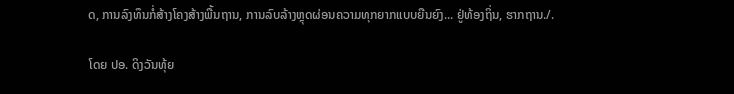ດ, ການລົງທຶນກໍ່ສ້າງໂຄງສ້າງພື້ນຖານ, ການລົບລ້າງຫຼຸດຜ່ອນຄວາມທຸກຍາກແບບຍືນຍົງ... ຢູ່ທ້ອງຖິ່ນ, ຮາກຖານ./.

ໂດຍ ປອ. ດິງວັນທຸ້ຍ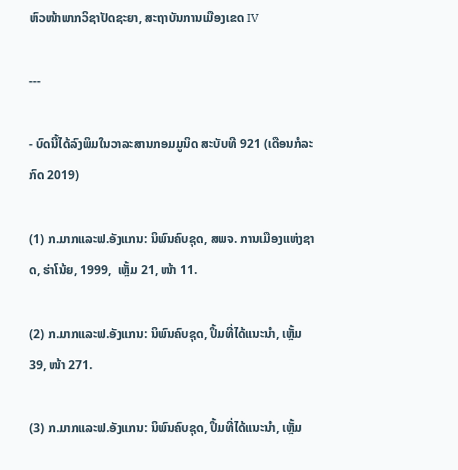ຫົວໜ້າພາກວິຊາປັດຊະຍາ, ສະຖາບັນການເມືອງເຂດ IV

---

- ບົດນີ້ໄດ້ລົງພິມໃນວາລະສານກອມມູນິດ ສະບັບທີ 921 (ເດືອນກໍລະກົດ 2019)

(1) ກ.ມາກແລະຟ.ອັງແກນ: ນິພົນຄົບຊຸດ, ສພຈ. ການເມືອງແຫ່ງຊາດ, ຮ່າໂນ້ຍ, 1999,  ເຫຼັ້ມ 21, ໜ້າ 11.

(2) ກ.ມາກແລະຟ.ອັງແກນ: ນິພົນຄົບຊຸດ, ປຶ້ມທີ່ໄດ້ແນະນຳ, ເຫຼັ້ມ 39, ໜ້າ 271.

(3) ກ.ມາກແລະຟ.ອັງແກນ: ນິພົນຄົບຊຸດ, ປຶ້ມທີ່ໄດ້ແນະນຳ, ເຫຼັ້ມ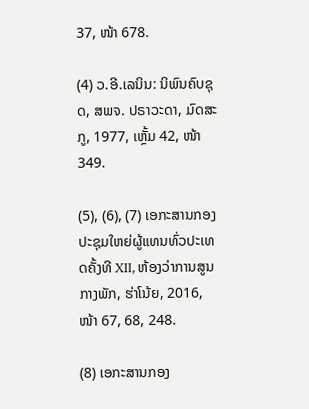37, ໜ້າ 678.

(4) ວ.ອີ.ເລນິນ: ນິພົນຄົບຊຸດ, ສພຈ. ປຣາວະດາ, ມົດສະກູ, 1977, ເຫຼັ້ມ 42, ໜ້າ 349.

(5), (6), (7) ເອກະສານກອງປະຊຸມໃຫຍ່ຜູ້ແທນທົ່ວປະເທດຄັ້ງທີ XII, ຫ້ອງວ່າການສູນກາງພັກ, ຮ່າໂນ້ຍ, 2016, ໜ້າ 67, 68, 248.

(8) ເອກະສານກອງ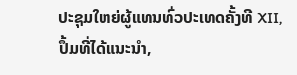ປະຊຸມໃຫຍ່ຜູ້ແທນທົ່ວປະເທດຄັ້ງທີ XII, ປຶ້ມທີ່ໄດ້ແນະນຳ,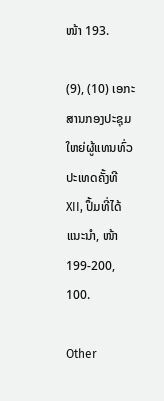ໜ້າ 193.

(9), (10) ເອກະສານກອງປະຊຸມໃຫຍ່ຜູ້ແທນທົ່ວປະເທດຄັ້ງທີ XII, ປຶ້ມທີ່ໄດ້ແນະນຳ, ໜ້າ 199-200, 100.

Other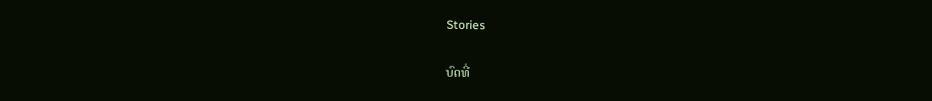Stories

ບົດທີ່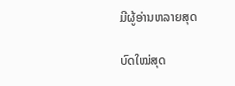ມີຜູ້ອ່ານຫລາຍສຸດ

ບົດໃໝ່ສຸດ